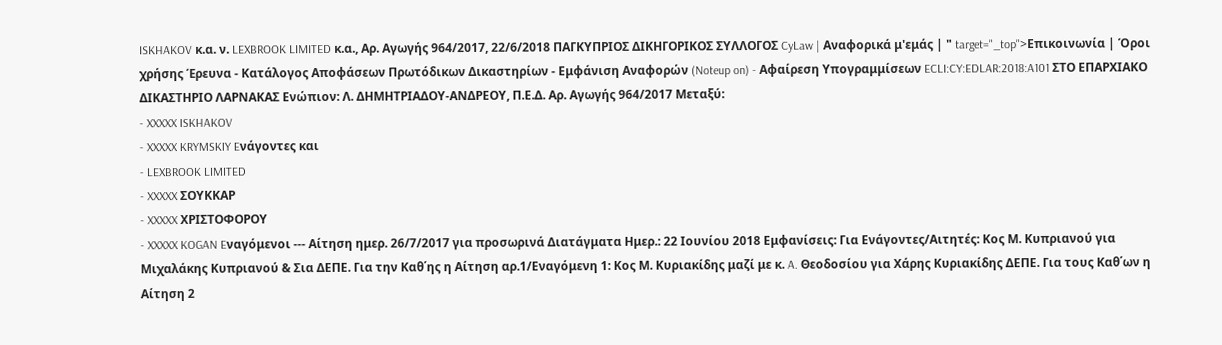ISKHAKOV κ.α. ν. LEXBROOK LIMITED κ.α., Αρ. Αγωγής 964/2017, 22/6/2018 ΠΑΓΚΥΠΡΙΟΣ ΔΙΚΗΓΟΡΙΚΟΣ ΣΥΛΛΟΓΟΣ CyLaw | Αναφορικά μ'εμάς | " target="_top">Επικοινωνία | Όροι χρήσης Έρευνα - Κατάλογος Αποφάσεων Πρωτόδικων Δικαστηρίων - Εμφάνιση Αναφορών (Noteup on) - Αφαίρεση Υπογραμμίσεων ECLI:CY:EDLAR:2018:A101 ΣΤΟ ΕΠΑΡΧΙΑΚΟ ΔΙΚΑΣΤΗΡΙΟ ΛΑΡΝΑΚΑΣ Ενώπιον: Λ. ΔΗΜΗΤΡΙΑΔΟΥ-ΑΝΔΡΕΟΥ, Π.Ε.Δ. Αρ. Αγωγής 964/2017 Μεταξύ:
- XXXXX ISKHAKOV
- XXXXX KRYMSKIY Eνάγοντες και
- LEXBROOK LIMITED
- XXXXX ΣΟΥΚΚΑΡ
- XXXXX ΧΡΙΣΤΟΦΟΡΟΥ
- XXXXX KOGAN Eναγόμενοι --- Αίτηση ημερ. 26/7/2017 για προσωρινά Διατάγματα Ημερ.: 22 Ιουνίου 2018 Εμφανίσεις: Για Ενάγοντες/Αιτητές: Κος Μ. Κυπριανού για Μιχαλάκης Κυπριανού & Σια ΔΕΠΕ. Για την Καθ΄ης η Αίτηση αρ.1/Εναγόμενη 1: Κος Μ. Κυριακίδης μαζί με κ. A. Θεοδοσίου για Χάρης Κυριακίδης ΔΕΠΕ. Για τους Καθ΄ων η Αίτηση 2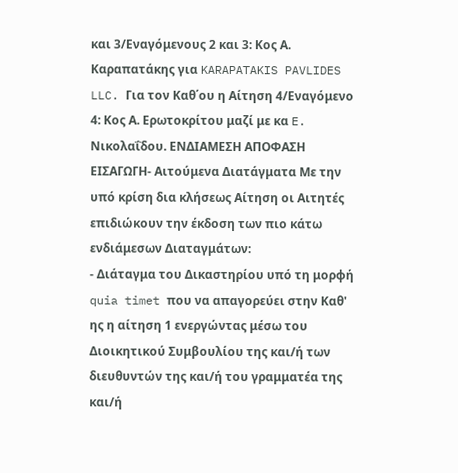και 3/Εναγόμενους 2 και 3: Κος Α. Καραπατάκης για KARAPATAKIS PAVLIDES LLC. Για τον Καθ΄ου η Αίτηση 4/Εναγόμενο 4: Κος Α. Ερωτοκρίτου μαζί με κα E. Νικολαΐδου. ΕΝΔΙΑΜΕΣΗ ΑΠΟΦΑΣΗ ΕΙΣΑΓΩΓΗ- Αιτούμενα Διατάγματα Με την υπό κρίση δια κλήσεως Αίτηση οι Αιτητές επιδιώκουν την έκδοση των πιο κάτω ενδιάμεσων Διαταγμάτων:
- Διάταγμα του Δικαστηρίου υπό τη μορφή quia timet που να απαγορεύει στην Καθ' ης η αίτηση 1 ενεργώντας μέσω του Διοικητικού Συμβουλίου της και/ή των διευθυντών της και/ή του γραμματέα της και/ή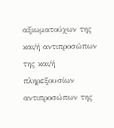αξιωματούχων της και/ή αντιπροσώπων της και/ή πληρεξουσίων αντιπροσώπων της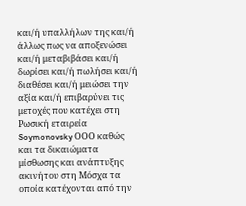και/ή υπαλλήλων της και/ή άλλως πως να αποξενώσει και/ή μεταβιβάσει και/ή δωρίσει και/ή πωλήσει και/ή διαθέσει και/ή μειώσει την αξία και/ή επιβαρύνει τις μετοχές που κατέχει στη Ρωσική εταιρεία Soymonovsky ΟΟΟ καθώς και τα δικαιώματα μίσθωσης και ανάπτυξης ακινήτου στη Μόσχα τα οποία κατέχονται από την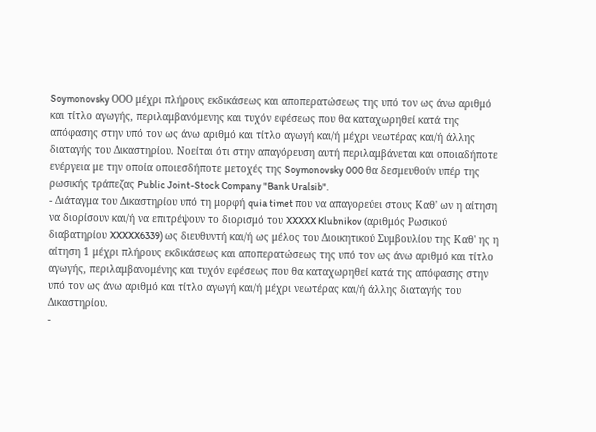Soymonovsky ΟΟΟ μέχρι πλήρους εκδικάσεως και αποπερατώσεως της υπό τον ως άνω αριθμό και τίτλο αγωγής, περιλαμβανόμενης και τυχόν εφέσεως που θα καταχωρηθεί κατά της απόφασης στην υπό τον ως άνω αριθμό και τίτλο αγωγή και/ή μέχρι νεωτέρας και/ή άλλης διαταγής του Δικαστηρίου. Νοείται ότι στην απαγόρευση αυτή περιλαμβάνεται και οποιαδήποτε ενέργεια με την οποία οποιεσδήποτε μετοχές της Soymonovsky 000 θα δεσμευθούν υπέρ της ρωσικής τράπεζας Public Joint-Stock Company "Bank Uralsib".
- Διάταγμα του Δικαστηρίου υπό τη μορφή quia timet που να απαγορεύει στους Καθ' ων η αίτηση να διορίσουν και/ή να επιτρέψουν το διορισμό του XXXXX Klubnikov (αριθμός Ρωσικού διαβατηρίου XXXXX6339) ως διευθυντή και/ή ως μέλος του Διοικητικού Συμβουλίου της Καθ' ης η αίτηση 1 μέχρι πλήρους εκδικάσεως και αποπερατώσεως της υπό τον ως άνω αριθμό και τίτλο αγωγής, περιλαμβανομένης και τυχόν εφέσεως που θα καταχωρηθεί κατά της απόφασης στην υπό τον ως άνω αριθμό και τίτλο αγωγή και/ή μέχρι νεωτέρας και/ή άλλης διαταγής του Δικαστηρίου.
-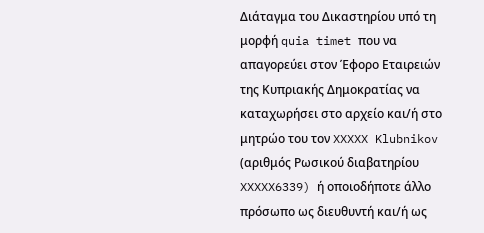Διάταγμα του Δικαστηρίου υπό τη μορφή quia timet που να απαγορεύει στον Έφορο Εταιρειών της Κυπριακής Δημοκρατίας να καταχωρήσει στο αρχείο και/ή στο μητρώο του τον XXXXX Klubnikov (αριθμός Ρωσικού διαβατηρίου XXXXX6339) ή οποιοδήποτε άλλο πρόσωπο ως διευθυντή και/ή ως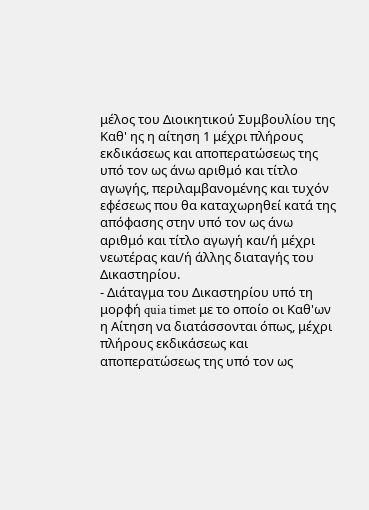μέλος του Διοικητικού Συμβουλίου της Καθ' ης η αίτηση 1 μέχρι πλήρους εκδικάσεως και αποπερατώσεως της υπό τον ως άνω αριθμό και τίτλο αγωγής, περιλαμβανομένης και τυχόν εφέσεως που θα καταχωρηθεί κατά της απόφασης στην υπό τον ως άνω αριθμό και τίτλο αγωγή και/ή μέχρι νεωτέρας και/ή άλλης διαταγής του Δικαστηρίου.
- Διάταγμα του Δικαστηρίου υπό τη μορφή quia timet με το οποίο οι Καθ'ων η Αίτηση να διατάσσονται όπως, μέχρι πλήρους εκδικάσεως και αποπερατώσεως της υπό τον ως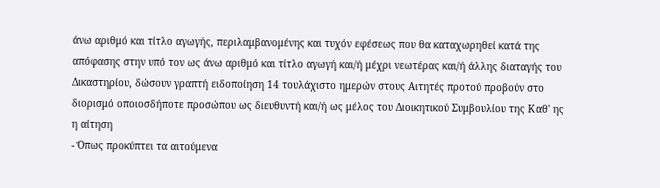άνω αριθμό και τίτλο αγωγής, περιλαμβανομένης και τυχόν εφέσεως που θα καταχωρηθεί κατά της απόφασης στην υπό τον ως άνω αριθμό και τίτλο αγωγή και/ή μέχρι νεωτέρας και/ή άλλης διαταγής του Δικαστηρίου, δώσουν γραπτή ειδοποίηση 14 τουλάχιστο ημερών στους Αιτητές προτού προβούν στο διορισμό οποιοσδήποτε προσώπου ως διευθυντή και/ή ως μέλος του Διοικητικού Συμβουλίου της Καθ' ης η αίτηση
- Όπως προκύπτει τα αιτούμενα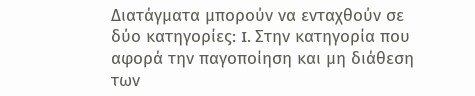Διατάγματα μπορούν να ενταχθούν σε δύο κατηγορίες: I. Στην κατηγορία που αφορά την παγοποίηση και μη διάθεση των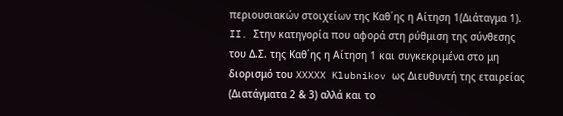περιουσιακών στοιχείων της Καθ΄ης η Αίτηση 1(Διάταγμα 1). II. Στην κατηγορία που αφορά στη ρύθμιση της σύνθεσης του Δ.Σ. της Καθ΄ης η Αίτηση 1 και συγκεκριμένα στο μη διορισμό του XXXXX Klubnikov ως Διευθυντή της εταιρείας (Διατάγματα 2 & 3) αλλά και το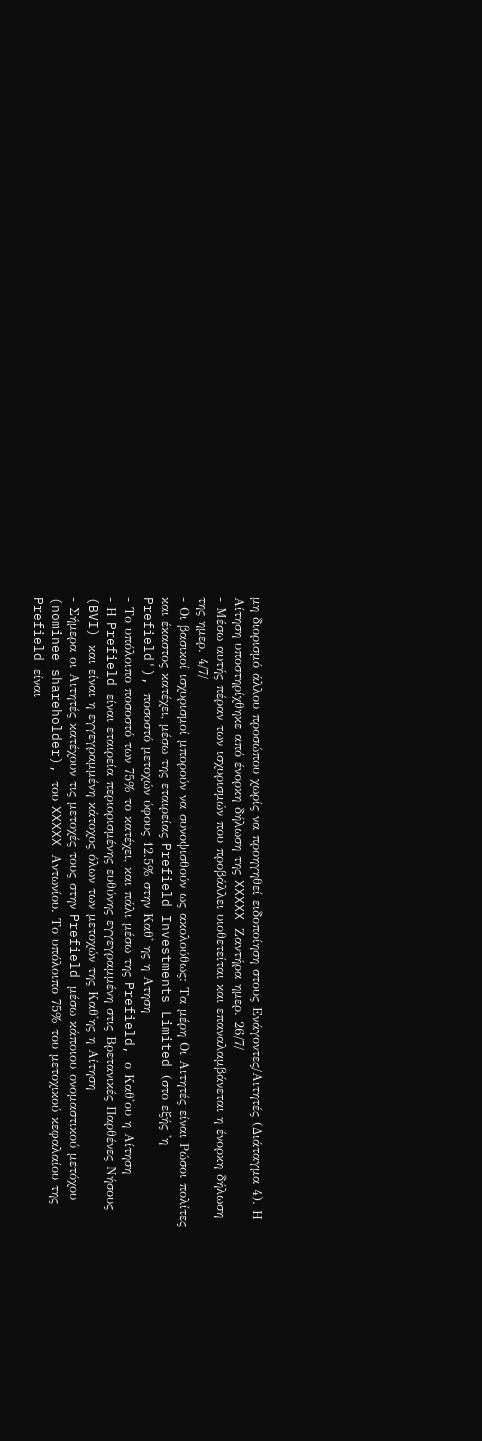μη διορισμό άλλου προσώπου χωρίς να προηγηθεί ειδοποίηση στους Ενάγοντες/Αιτητές (Διάταγμα 4). Η Αίτηση υποστηρίχθηκε από ένορκη δήλωση της XXXXX Ζαντήρα ημερ. 26/7/
- Μέσω αυτής πέραν των ισχυρισμών που προβάλλει υιοθετείται και επαναλαμβάνεται η ένορκη δήλωση της ημερ. 4/7/
- Οι βασικοί ισχυρισμοί μπορούν να συνοψισθούν ως ακολούθως: Τα μέρη Οι Αιτητές είναι Ρώσοι πολίτες και έκαστος κατέχει, μέσω της εταιρείας Prefield Investments Limited (στο εξής 'η Prefield'), ποσοστό μετοχών ύφους 12.5% στην Καθ' ης η Ατηση
- Το υπόλοιπο ποσοστό των 75% το κατέχει, και πάλι μέσω της Prefield, ο Καθ'ου η Αίτηση
- Η Prefield είναι εταιρεία περιορισμένης ευθύνης εγγεγραμμένη στις Βρετανικές Παρθένες Νήσους (BVI) και είναι η εγγεγραμμένη κάτοχος όλων των μετοχών της Καθ'ης η Αίτηση
- Σήμερα οι Αιτητές κατέχουν τις μετοχές τους στην Prefield μέσω κάποιου ονομαστικού μετόχου (nominee shareholder), του XXXXX Αντωνίου. Το υπόλοιπο 75% του μετοχικού κεφαλαίου της Prefield είναι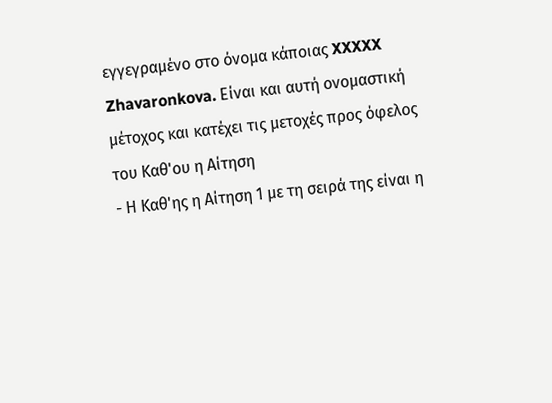εγγεγραμένο στο όνομα κάποιας XXXXX Zhavaronkova. Είναι και αυτή ονομαστική μέτοχος και κατέχει τις μετοχές προς όφελος του Καθ'ου η Αίτηση
- Η Καθ'ης η Αίτηση 1 με τη σειρά της είναι η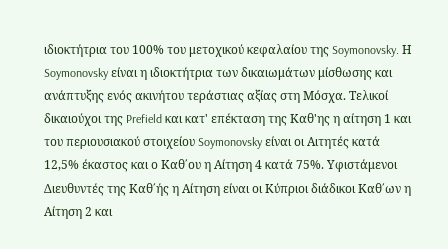ιδιοκτήτρια του 100% του μετοχικού κεφαλαίου της Soymonovsky. Η Soymonovsky είναι η ιδιοκτήτρια των δικαιωμάτων μίσθωσης και ανάπτυξης ενός ακινήτου τεράστιας αξίας στη Μόσχα. Τελικοί δικαιούχοι της Prefield και κατ' επέκταση της Καθ'ης η αίτηση 1 και του περιουσιακού στοιχείου Soymonovsky είναι οι Αιτητές κατά 12,5% έκαστος και ο Καθ΄ου η Αίτηση 4 κατά 75%. Υφιστάμενοι Διευθυντές της Καθ΄ής η Αίτηση είναι οι Κύπριοι διάδικοι Καθ΄ων η Αίτηση 2 και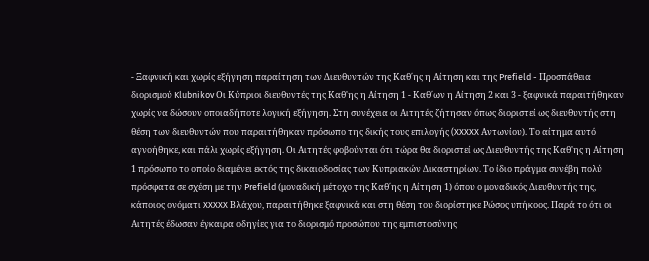- Ξαφνική και χωρίς εξήγηση παραίτηση των Διευθυντών της Καθ΄ης η Αίτηση και της Prefield - Προσπάθεια διορισμού Klubnikov Οι Κύπριοι διευθυντές της Καθ'ης η Αίτηση 1 - Καθ΄ων η Αίτηση 2 και 3 - ξαφνικά παραιτήθηκαν χωρίς να δώσουν οποιαδήποτε λογική εξήγηση. Στη συνέχεια οι Αιτητές ζήτησαν όπως διοριστεί ως διευθυντής στη θέση των διευθυντών που παραιτήθηκαν πρόσωπο της δικής τους επιλογής (XXXXX Αντωνίου). Το αίτημα αυτό αγνοήθηκε, και πάλι χωρίς εξήγηση. Οι Αιτητές φοβούνται ότι τώρα θα διοριστεί ως Διευθυντής της Καθ'ης η Αίτηση 1 πρόσωπο το οποίο διαμένει εκτός της δικαιοδοσίας των Κυπριακών Δικαστηρίων. Το ίδιο πράγμα συνέβη πολύ πρόσφατα σε σχέση με την Prefield (μοναδική μέτοχο της Καθ΄ης η Αίτηση 1) όπου ο μοναδικός Διευθυντής της, κάποιος ονόματι XXXXX Βλάχου, παραιτήθηκε ξαφνικά και στη θέση του διορίστηκε Ρώσος υπήκοος. Παρά το ότι οι Αιτητές έδωσαν έγκαιρα οδηγίες για το διορισμό προσώπου της εμπιστοσύνης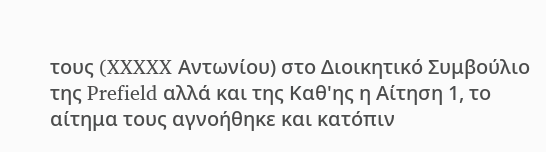τους (XXXXX Αντωνίου) στο Διοικητικό Συμβούλιο της Prefield αλλά και της Καθ'ης η Αίτηση 1, το αίτημα τους αγνοήθηκε και κατόπιν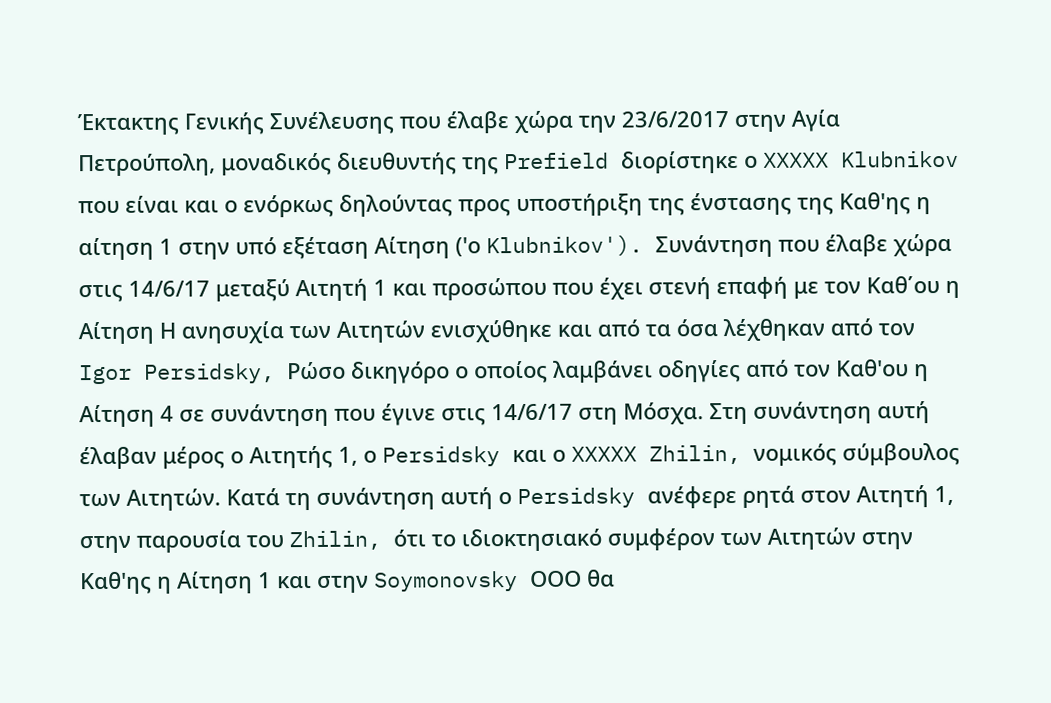Έκτακτης Γενικής Συνέλευσης που έλαβε χώρα την 23/6/2017 στην Αγία Πετρούπολη, μοναδικός διευθυντής της Prefield διορίστηκε ο XXXXX Klubnikov που είναι και ο ενόρκως δηλούντας προς υποστήριξη της ένστασης της Καθ'ης η αίτηση 1 στην υπό εξέταση Αίτηση ('ο Klubnikov'). Συνάντηση που έλαβε χώρα στις 14/6/17 μεταξύ Αιτητή 1 και προσώπου που έχει στενή επαφή με τον Καθ΄ου η Αίτηση Η ανησυχία των Αιτητών ενισχύθηκε και από τα όσα λέχθηκαν από τον Igor Persidsky, Ρώσο δικηγόρο ο οποίος λαμβάνει οδηγίες από τον Καθ'ου η Αίτηση 4 σε συνάντηση που έγινε στις 14/6/17 στη Μόσχα. Στη συνάντηση αυτή έλαβαν μέρος ο Αιτητής 1, ο Persidsky και ο XXXXX Zhilin, νομικός σύμβουλος των Αιτητών. Κατά τη συνάντηση αυτή ο Persidsky ανέφερε ρητά στον Αιτητή 1, στην παρουσία του Zhilin, ότι το ιδιοκτησιακό συμφέρον των Αιτητών στην Καθ'ης η Αίτηση 1 και στην Soymonovsky ΟΟΟ θα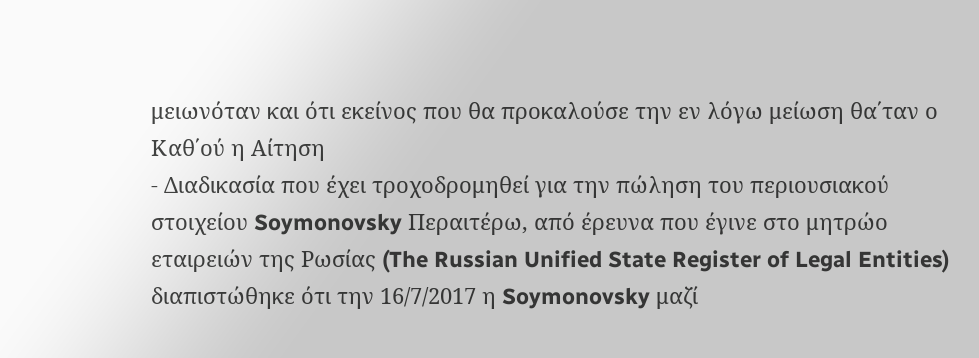μειωνόταν και ότι εκείνος που θα προκαλούσε την εν λόγω μείωση θα΄ταν ο Καθ΄ού η Αίτηση
- Διαδικασία που έχει τροχοδρομηθεί για την πώληση του περιουσιακού στοιχείου Soymonovsky Περαιτέρω, από έρευνα που έγινε στο μητρώο εταιρειών της Ρωσίας (The Russian Unified State Register of Legal Entities) διαπιστώθηκε ότι την 16/7/2017 η Soymonovsky μαζί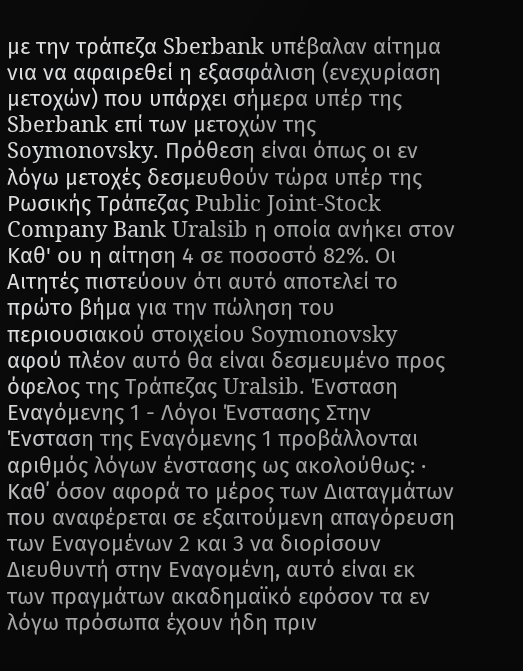με την τράπεζα Sberbank υπέβαλαν αίτημα νια να αφαιρεθεί η εξασφάλιση (ενεχυρίαση μετοχών) που υπάρχει σήμερα υπέρ της Sberbank επί των μετοχών της Soymonovsky. Πρόθεση είναι όπως οι εν λόγω μετοχές δεσμευθούν τώρα υπέρ της Ρωσικής Τράπεζας Public Joint-Stock Company Bank Uralsib η οποία ανήκει στον Καθ' ου η αίτηση 4 σε ποσοστό 82%. Οι Αιτητές πιστεύουν ότι αυτό αποτελεί το πρώτο βήμα για την πώληση του περιουσιακού στοιχείου Soymonovsky αφού πλέον αυτό θα είναι δεσμευμένο προς όφελος της Τράπεζας Uralsib. Ένσταση Εναγόμενης 1 - Λόγοι Ένστασης Στην Ένσταση της Εναγόμενης 1 προβάλλονται αριθμός λόγων ένστασης ως ακολούθως: · Καθ΄ όσον αφορά το μέρος των Διαταγμάτων που αναφέρεται σε εξαιτούμενη απαγόρευση των Εναγομένων 2 και 3 να διορίσουν Διευθυντή στην Εναγομένη, αυτό είναι εκ των πραγμάτων ακαδημαϊκό εφόσον τα εν λόγω πρόσωπα έχουν ήδη πριν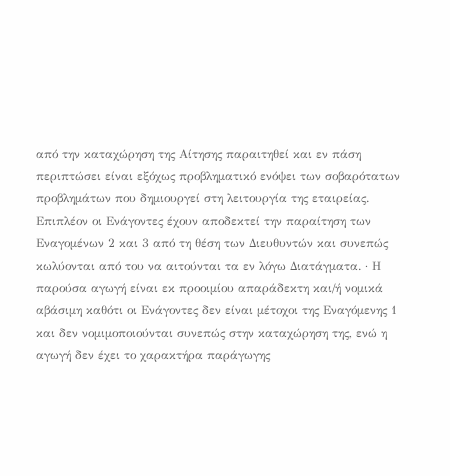από την καταχώρηση της Αίτησης παραιτηθεί και εν πάση περιπτώσει είναι εξόχως προβληματικό ενόψει των σοβαρότατων προβλημάτων που δημιουργεί στη λειτουργία της εταιρείας. Επιπλέον οι Ενάγοντες έχουν αποδεκτεί την παραίτηση των Εναγομένων 2 και 3 από τη θέση των Διευθυντών και συνεπώς κωλύονται από του να αιτούνται τα εν λόγω Διατάγματα. · Η παρούσα αγωγή είναι εκ προοιμίου απαράδεκτη και/ή νομικά αβάσιμη καθότι οι Ενάγοντες δεν είναι μέτοχοι της Εναγόμενης 1 και δεν νομιμοποιούνται συνεπώς στην καταχώρηση της, ενώ η αγωγή δεν έχει το χαρακτήρα παράγωγης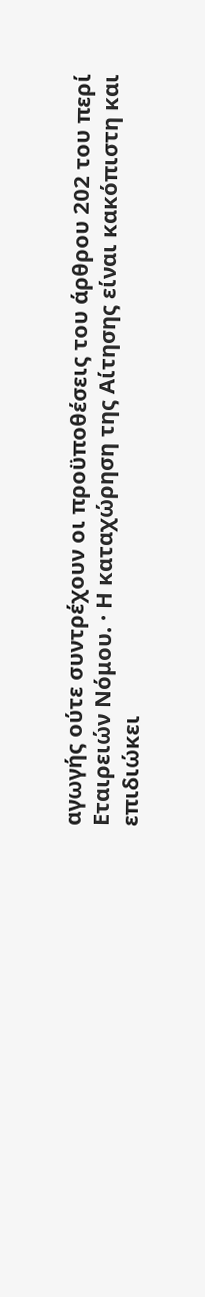αγωγής ούτε συντρέχουν οι προϋποθέσεις του άρθρου 202 του περί Εταιρειών Νόμου. · Η καταχώρηση της Αίτησης είναι κακόπιστη και επιδιώκει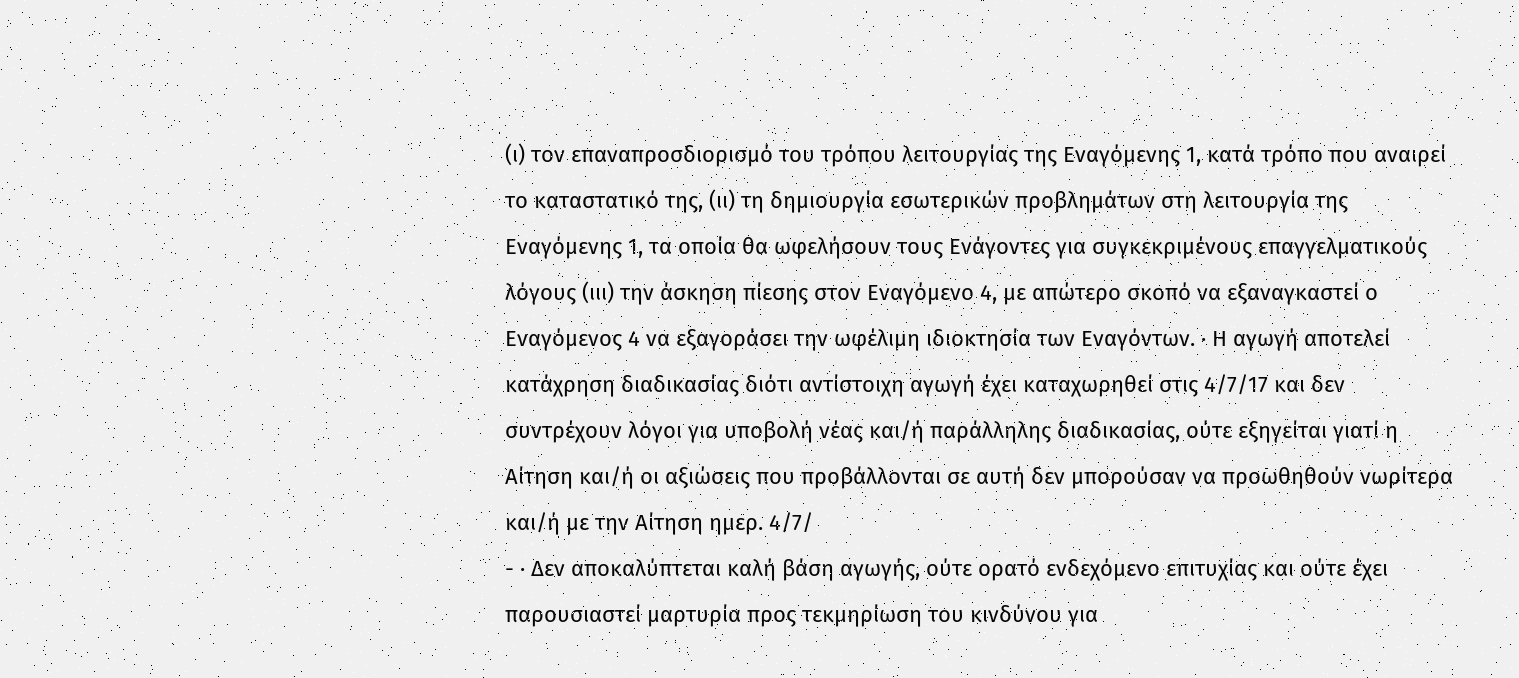(ι) τον επαναπροσδιορισμό του τρόπου λειτουργίας της Εναγόμενης 1, κατά τρόπο που αναιρεί το καταστατικό της, (ιι) τη δημιουργία εσωτερικών προβλημάτων στη λειτουργία της Εναγόμενης 1, τα οποία θα ωφελήσουν τους Ενάγοντες για συγκεκριμένους επαγγελματικούς λόγους (ιιι) την άσκηση πίεσης στον Εναγόμενο 4, με απώτερο σκοπό να εξαναγκαστεί ο Εναγόμενος 4 να εξαγοράσει την ωφέλιμη ιδιοκτησία των Εναγόντων. · Η αγωγή αποτελεί κατάχρηση διαδικασίας διότι αντίστοιχη αγωγή έχει καταχωρηθεί στις 4/7/17 και δεν συντρέχουν λόγοι για υποβολή νέας και/ή παράλληλης διαδικασίας, ούτε εξηγείται γιατί η Αίτηση και/ή οι αξιώσεις που προβάλλονται σε αυτή δεν μπορούσαν να προωθηθούν νωρίτερα και/ή με την Αίτηση ημερ. 4/7/
- · Δεν αποκαλύπτεται καλή βάση αγωγής, ούτε ορατό ενδεχόμενο επιτυχίας και ούτε έχει παρουσιαστεί μαρτυρία προς τεκμηρίωση του κινδύνου για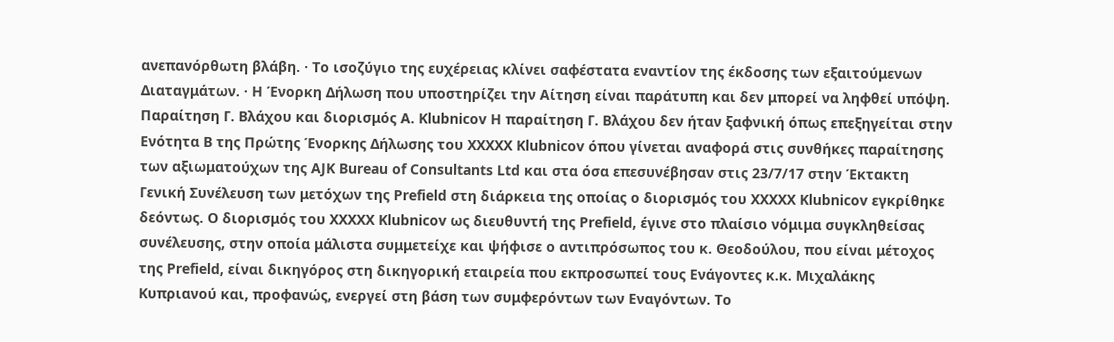ανεπανόρθωτη βλάβη. · Το ισοζύγιο της ευχέρειας κλίνει σαφέστατα εναντίον της έκδοσης των εξαιτούμενων Διαταγμάτων. · Η Ένορκη Δήλωση που υποστηρίζει την Αίτηση είναι παράτυπη και δεν μπορεί να ληφθεί υπόψη. Παραίτηση Γ. Βλάχου και διορισμός A. Klubnicov H παραίτηση Γ. Βλάχου δεν ήταν ξαφνική όπως επεξηγείται στην Ενότητα Β της Πρώτης Ένορκης Δήλωσης του XXXXX Klubnicov όπου γίνεται αναφορά στις συνθήκες παραίτησης των αξιωματούχων της AJK Bureau of Consultants Ltd και στα όσα επεσυνέβησαν στις 23/7/17 στην Έκτακτη Γενική Συνέλευση των μετόχων της Prefield στη διάρκεια της οποίας ο διορισμός του XXXXX Klubnicov εγκρίθηκε δεόντως. Ο διορισμός του XXXXX Klubnicov ως διευθυντή της Prefield, έγινε στο πλαίσιο νόμιμα συγκληθείσας συνέλευσης, στην οποία μάλιστα συμμετείχε και ψήφισε ο αντιπρόσωπος του κ. Θεοδούλου, που είναι μέτοχος της Prefield, είναι δικηγόρος στη δικηγορική εταιρεία που εκπροσωπεί τους Ενάγοντες κ.κ. Μιχαλάκης Κυπριανού και, προφανώς, ενεργεί στη βάση των συμφερόντων των Εναγόντων. Το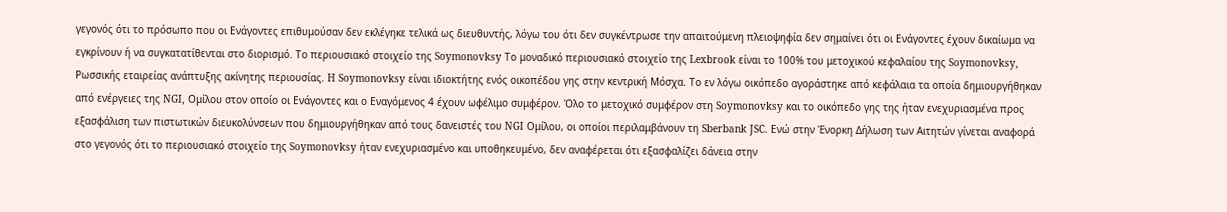γεγονός ότι το πρόσωπο που οι Ενάγοντες επιθυμούσαν δεν εκλέγηκε τελικά ως διευθυντής, λόγω του ότι δεν συγκέντρωσε την απαιτούμενη πλειοψηφία δεν σημαίνει ότι οι Ενάγοντες έχουν δικαίωμα να εγκρίνουν ή να συγκατατίθενται στο διορισμό. Το περιουσιακό στοιχείο της Soymonovksy Το μοναδικό περιουσιακό στοιχείο της Lexbrook είναι το 100% του μετοχικού κεφαλαίου της Soymonovksy, Ρωσσικής εταιρείας ανάπτυξης ακίνητης περιουσίας. H Soymonovksy είναι ιδιοκτήτης ενός οικοπέδου γης στην κεντρική Μόσχα. Το εν λόγω οικόπεδο αγοράστηκε από κεφάλαια τα οποία δημιουργήθηκαν από ενέργειες της NGI, Ομίλου στον οποίο οι Ενάγοντες και ο Εναγόμενος 4 έχουν ωφέλιμο συμφέρον. Όλο το μετοχικό συμφέρον στη Soymonovksy και το οικόπεδο γης της ήταν ενεχυριασμένα προς εξασφάλιση των πιστωτικών διευκολύνσεων που δημιουργήθηκαν από τους δανειστές του NGI Ομίλου, οι οποίοι περιλαμβάνουν τη Sberbank JSC. Ενώ στην Ένορκη Δήλωση των Αιτητών γίνεται αναφορά στο γεγονός ότι το περιουσιακό στοιχείο της Soymonovksy ήταν ενεχυριασμένο και υποθηκευμένο, δεν αναφέρεται ότι εξασφαλίζει δάνεια στην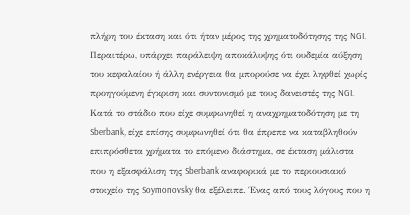πλήρη του έκταση και ότι ήταν μέρος της χρηματοδότησης της NGI. Περαιτέρω, υπάρχει παράλειψη αποκάλυψης ότι ουδεμία αύξηση του κεφαλαίου ή άλλη ενέργεια θα μπορούσε να έχει ληφθεί χωρίς προηγούμενη έγκριση και συντονισμό με τους δανειστές της NGI. Κατά το στάδιο που είχε συμφωνηθεί η αναχρηματοδότηση με τη Sberbank, είχε επίσης συμφωνηθεί ότι θα έπρεπε να καταβληθούν επιπρόσθετα χρήματα το επόμενο διάστημα, σε έκταση μάλιστα που η εξασφάλιση της Sberbank αναφορικά με το περιουσιακό στοιχείο της Soymonovsky θα εξέλειπε. Ένας από τους λόγους που η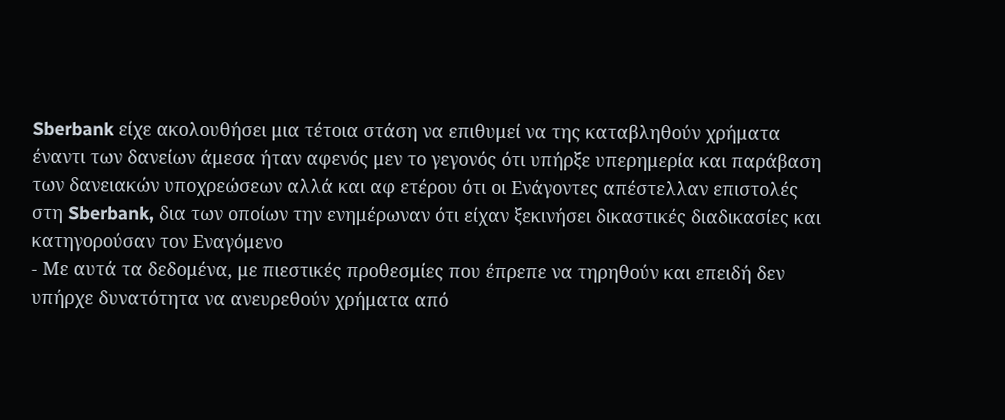Sberbank είχε ακολουθήσει μια τέτοια στάση να επιθυμεί να της καταβληθούν χρήματα έναντι των δανείων άμεσα ήταν αφενός μεν το γεγονός ότι υπήρξε υπερημερία και παράβαση των δανειακών υποχρεώσεων αλλά και αφ ετέρου ότι οι Ενάγοντες απέστελλαν επιστολές στη Sberbank, δια των οποίων την ενημέρωναν ότι είχαν ξεκινήσει δικαστικές διαδικασίες και κατηγορούσαν τον Εναγόμενο
- Με αυτά τα δεδομένα, με πιεστικές προθεσμίες που έπρεπε να τηρηθούν και επειδή δεν υπήρχε δυνατότητα να ανευρεθούν χρήματα από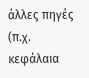άλλες πηγές (π.χ. κεφάλαια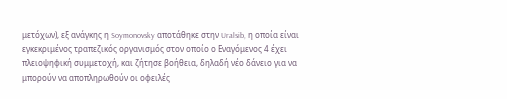μετόχων), εξ ανάγκης η Soymonovsky αποτάθηκε στην Uralsib, η οποία είναι εγκεκριμένος τραπεζικός οργανισμός στον οποίο ο Εναγόμενος 4 έχει πλειοψηφική συμμετοχή, και ζήτησε βοήθεια, δηλαδή νέο δάνειο για να μπορούν να αποπληρωθούν οι οφειλές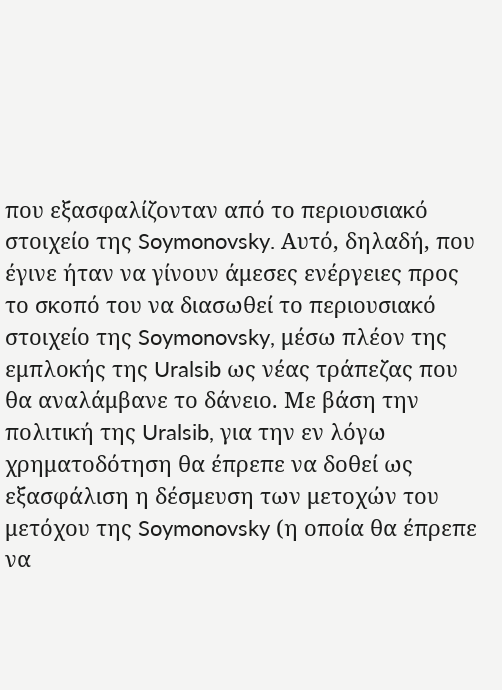που εξασφαλίζονταν από το περιουσιακό στοιχείο της Soymonovsky. Αυτό, δηλαδή, που έγινε ήταν να γίνουν άμεσες ενέργειες προς το σκοπό του να διασωθεί το περιουσιακό στοιχείο της Soymonovsky, μέσω πλέον της εμπλοκής της Uralsib ως νέας τράπεζας που θα αναλάμβανε το δάνειο. Με βάση την πολιτική της Uralsib, για την εν λόγω χρηματοδότηση θα έπρεπε να δοθεί ως εξασφάλιση η δέσμευση των μετοχών του μετόχου της Soymonovsky (η οποία θα έπρεπε να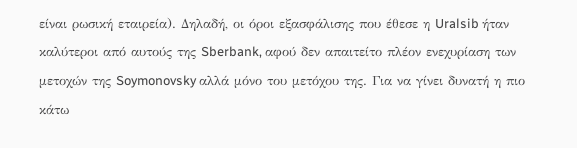είναι ρωσική εταιρεία). Δηλαδή, οι όροι εξασφάλισης που έθεσε η Uralsib ήταν καλύτεροι από αυτούς της Sberbank, αφού δεν απαιτείτο πλέον ενεχυρίαση των μετοχών της Soymonovsky αλλά μόνο του μετόχου της. Για να γίνει δυνατή η πιο κάτω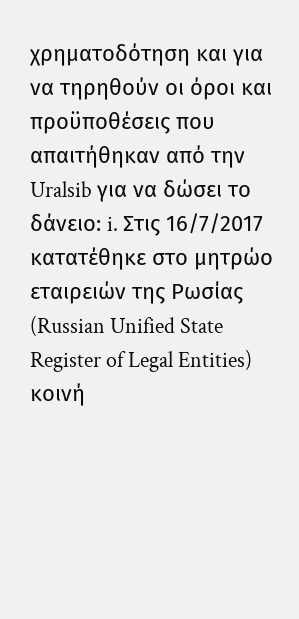χρηματοδότηση και για να τηρηθούν οι όροι και προϋποθέσεις που απαιτήθηκαν από την Uralsib για να δώσει το δάνειο: i. Στις 16/7/2017 κατατέθηκε στο μητρώο εταιρειών της Ρωσίας (Russian Unified State Register of Legal Entities) κοινή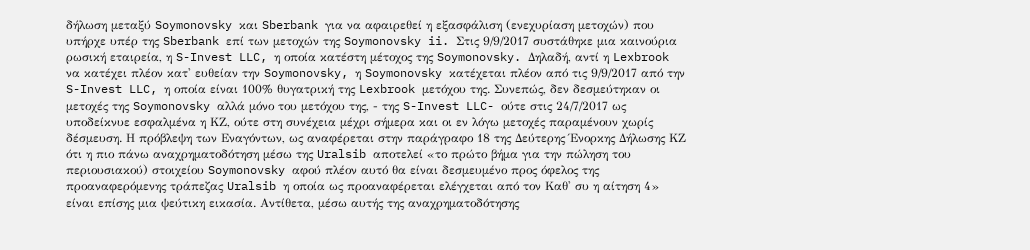δήλωση μεταξύ Soymonovsky και Sberbank για να αφαιρεθεί η εξασφάλιση (ενεχυρίαση μετοχών) που υπήρχε υπέρ της Sberbank επί των μετοχών της Soymonovsky ii. Στις 9/9/2017 συστάθηκε μια καινούρια ρωσική εταιρεία, η S-Invest LLC, η οποία κατέστη μέτοχος της Soymonovsky. Δηλαδή, αντί η Lexbrook να κατέχει πλέον κατ' ευθείαν την Soymonovsky, η Soymonovsky κατέχεται πλέον από τις 9/9/2017 από την S-Invest LLC, η οποία είναι 100% θυγατρική της Lexbrook μετόχου της. Συνεπώς, δεν δεσμεύτηκαν οι μετοχές της Soymonovsky αλλά μόνο του μετόχου της, - της S-Invest LLC- ούτε στις 24/7/2017 ως υποδείκνυε εσφαλμένα η ΚΖ, ούτε στη συνέχεια μέχρι σήμερα και οι εν λόγω μετοχές παραμένουν χωρίς δέσμευση. Η πρόβλεψη των Εναγόντων, ως αναφέρεται στην παράγραφο 18 της Δεύτερης Ένορκης Δήλωσης ΚΖ ότι η πιο πάνω αναχρηματοδότηση μέσω της Uralsib αποτελεί «το πρώτο βήμα για την πώληση του περιουσιακού) στοιχείου Soymonovsky αφού πλέον αυτό θα είναι δεσμευμένο προς όφελος της προαναφερόμενης τράπεζας Uralsib η οποία ως προαναφέρεται ελέγχεται από τον Καθ' συ η αίτηση 4» είναι επίσης μια ψεύτικη εικασία. Αντίθετα, μέσω αυτής της αναχρηματοδότησης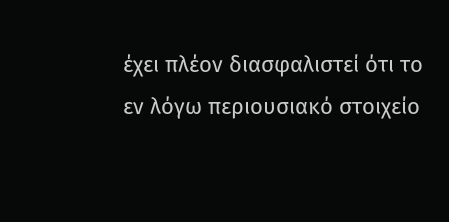έχει πλέον διασφαλιστεί ότι το εν λόγω περιουσιακό στοιχείο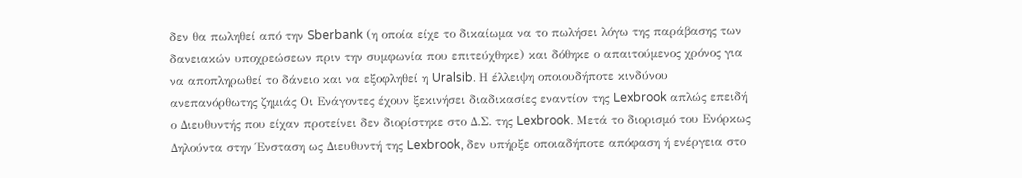δεν θα πωληθεί από την Sberbank (η οποία είχε το δικαίωμα να το πωλήσει λόγω της παράβασης των δανειακών υποχρεώσεων πριν την συμφωνία που επιτεύχθηκε) και δόθηκε ο απαιτούμενος χρόνος για να αποπληρωθεί το δάνειο και να εξοφληθεί η Uralsib. Η έλλειψη οποιουδήποτε κινδύνου ανεπανόρθωτης ζημιάς Οι Ενάγοντες έχουν ξεκινήσει διαδικασίες εναντίον της Lexbrook απλώς επειδή ο Διευθυντής που είχαν προτείνει δεν διορίστηκε στο Δ.Σ. της Lexbrook. Μετά το διορισμό του Ενόρκως Δηλούντα στην Ένσταση ως Διευθυντή της Lexbrook, δεν υπήρξε οποιαδήποτε απόφαση ή ενέργεια στο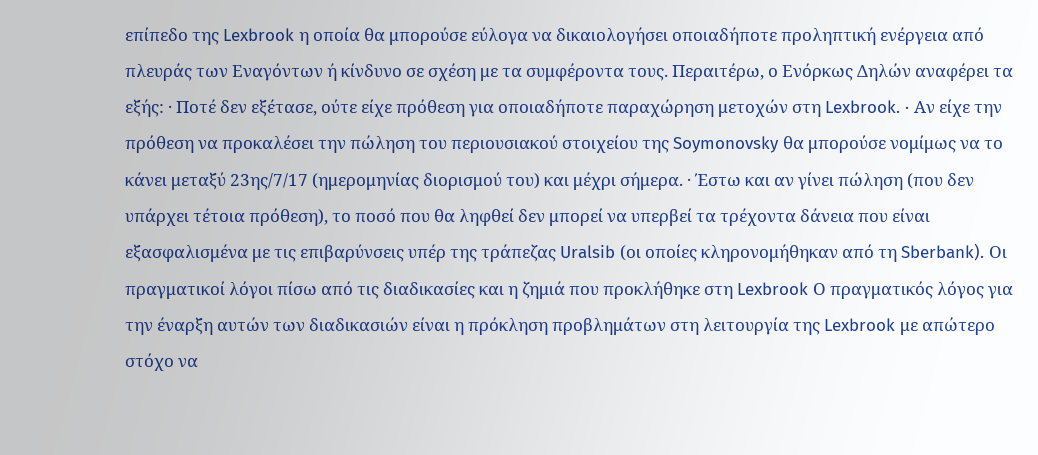επίπεδο της Lexbrook η οποία θα μπορούσε εύλογα να δικαιολογήσει οποιαδήποτε προληπτική ενέργεια από πλευράς των Εναγόντων ή κίνδυνο σε σχέση με τα συμφέροντα τους. Περαιτέρω, ο Ενόρκως Δηλών αναφέρει τα εξής: · Ποτέ δεν εξέτασε, ούτε είχε πρόθεση για οποιαδήποτε παραχώρηση μετοχών στη Lexbrook. · Αν είχε την πρόθεση να προκαλέσει την πώληση του περιουσιακού στοιχείου της Soymonovsky θα μπορούσε νομίμως να το κάνει μεταξύ 23ης/7/17 (ημερομηνίας διορισμού του) και μέχρι σήμερα. · Έστω και αν γίνει πώληση (που δεν υπάρχει τέτοια πρόθεση), το ποσό που θα ληφθεί δεν μπορεί να υπερβεί τα τρέχοντα δάνεια που είναι εξασφαλισμένα με τις επιβαρύνσεις υπέρ της τράπεζας Uralsib (οι οποίες κληρονομήθηκαν από τη Sberbank). Οι πραγματικοί λόγοι πίσω από τις διαδικασίες και η ζημιά που προκλήθηκε στη Lexbrook Ο πραγματικός λόγος για την έναρξη αυτών των διαδικασιών είναι η πρόκληση προβλημάτων στη λειτουργία της Lexbrook με απώτερο στόχο να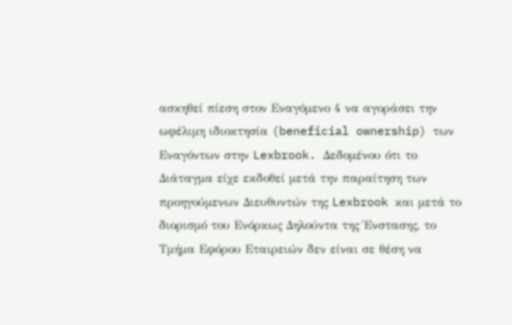ασκηθεί πίεση στον Εναγόμενο 4 να αγοράσει την ωφέλιμη ιδιοκτησία (beneficial ownership) των Εναγόντων στην Lexbrook. Δεδομένου ότι το Διάταγμα είχε εκδοθεί μετά την παραίτηση των προηγούμενων Διευθυντών της Lexbrook και μετά το διορισμό του Ενόρκως Δηλούντα της Ένστασης, το Τμήμα Εφόρου Εταιρειών δεν είναι σε θέση να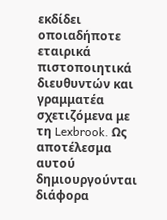εκδίδει οποιαδήποτε εταιρικά πιστοποιητικά διευθυντών και γραμματέα σχετιζόμενα με τη Lexbrook. Ως αποτέλεσμα αυτού δημιουργούνται διάφορα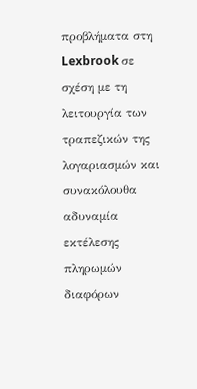προβλήματα στη Lexbrook σε σχέση με τη λειτουργία των τραπεζικών της λογαριασμών και συνακόλουθα αδυναμία εκτέλεσης πληρωμών διαφόρων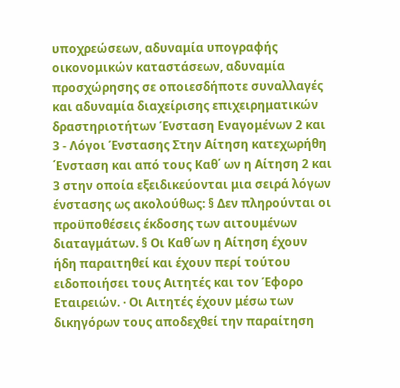υποχρεώσεων, αδυναμία υπογραφής οικονομικών καταστάσεων, αδυναμία προσχώρησης σε οποιεσδήποτε συναλλαγές και αδυναμία διαχείρισης επιχειρηματικών δραστηριοτήτων Ένσταση Εναγομένων 2 και 3 - Λόγοι Ένστασης Στην Αίτηση κατεχωρήθη ΄Ενσταση και από τους Καθ΄ ων η Αίτηση 2 και 3 στην οποία εξειδικεύονται μια σειρά λόγων ένστασης ως ακολούθως: § Δεν πληρούνται οι προϋποθέσεις έκδοσης των αιτουμένων διαταγμάτων. § Οι Καθ΄ων η Αίτηση έχουν ήδη παραιτηθεί και έχουν περί τούτου ειδοποιήσει τους Αιτητές και τον Έφορο Εταιρειών. · Οι Αιτητές έχουν μέσω των δικηγόρων τους αποδεχθεί την παραίτηση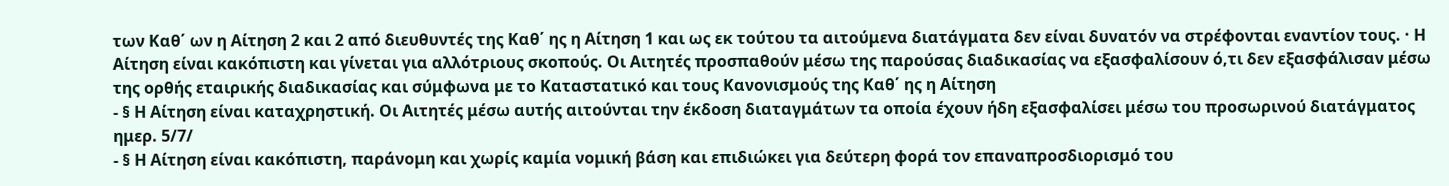των Καθ΄ ων η Αίτηση 2 και 2 από διευθυντές της Καθ΄ ης η Αίτηση 1 και ως εκ τούτου τα αιτούμενα διατάγματα δεν είναι δυνατόν να στρέφονται εναντίον τους. · Η Αίτηση είναι κακόπιστη και γίνεται για αλλότριους σκοπούς. Οι Αιτητές προσπαθούν μέσω της παρούσας διαδικασίας να εξασφαλίσουν ό,τι δεν εξασφάλισαν μέσω της ορθής εταιρικής διαδικασίας και σύμφωνα με το Καταστατικό και τους Κανονισμούς της Καθ΄ ης η Αίτηση
- § Η Αίτηση είναι καταχρηστική. Οι Αιτητές μέσω αυτής αιτούνται την έκδοση διαταγμάτων τα οποία έχουν ήδη εξασφαλίσει μέσω του προσωρινού διατάγματος ημερ. 5/7/
- § Η Αίτηση είναι κακόπιστη, παράνομη και χωρίς καμία νομική βάση και επιδιώκει για δεύτερη φορά τον επαναπροσδιορισμό του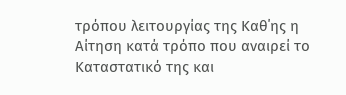τρόπου λειτουργίας της Καθ΄ης η Αίτηση κατά τρόπο που αναιρεί το Καταστατικό της και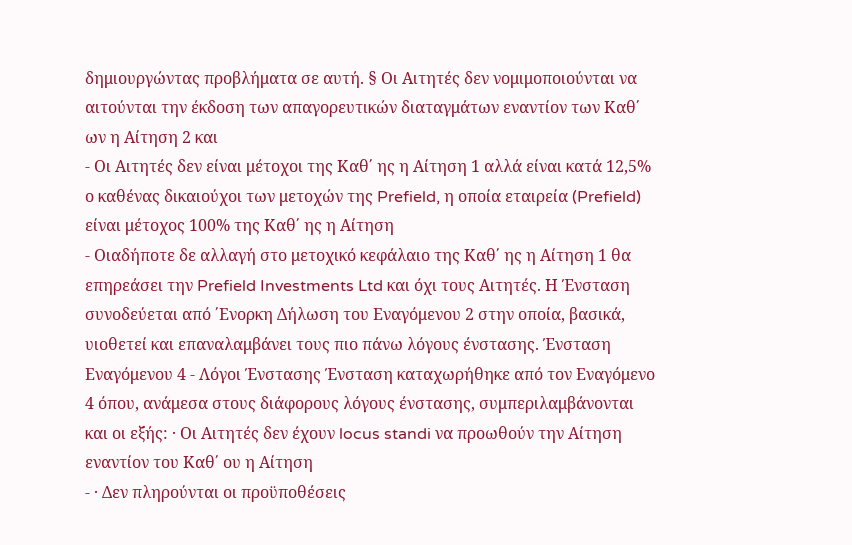δημιουργώντας προβλήματα σε αυτή. § Οι Αιτητές δεν νομιμοποιούνται να αιτούνται την έκδοση των απαγορευτικών διαταγμάτων εναντίον των Καθ΄ ων η Αίτηση 2 και
- Οι Αιτητές δεν είναι μέτοχοι της Καθ΄ ης η Αίτηση 1 αλλά είναι κατά 12,5% ο καθένας δικαιούχοι των μετοχών της Prefield, η οποία εταιρεία (Prefield) είναι μέτοχος 100% της Καθ΄ ης η Αίτηση
- Οιαδήποτε δε αλλαγή στο μετοχικό κεφάλαιο της Καθ΄ ης η Αίτηση 1 θα επηρεάσει την Prefield Investments Ltd και όχι τους Αιτητές. Η Ένσταση συνοδεύεται από ΄Ενορκη Δήλωση του Εναγόμενου 2 στην οποία, βασικά, υιοθετεί και επαναλαμβάνει τους πιο πάνω λόγους ένστασης. Ένσταση Εναγόμενου 4 - Λόγοι Ένστασης Ένσταση καταχωρήθηκε από τον Εναγόμενο 4 όπου, ανάμεσα στους διάφορους λόγους ένστασης, συμπεριλαμβάνονται και οι εξής: · Οι Αιτητές δεν έχουν locus standi να προωθούν την Αίτηση εναντίον του Καθ΄ ου η Αίτηση
- · Δεν πληρούνται οι προϋποθέσεις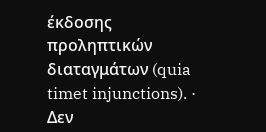έκδοσης προληπτικών διαταγμάτων (quia timet injunctions). · Δεν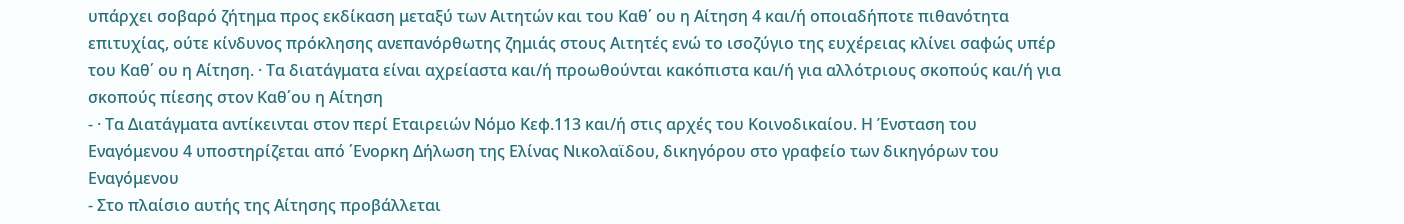υπάρχει σοβαρό ζήτημα προς εκδίκαση μεταξύ των Αιτητών και του Καθ΄ ου η Αίτηση 4 και/ή οποιαδήποτε πιθανότητα επιτυχίας, ούτε κίνδυνος πρόκλησης ανεπανόρθωτης ζημιάς στους Αιτητές ενώ το ισοζύγιο της ευχέρειας κλίνει σαφώς υπέρ του Καθ΄ ου η Αίτηση. · Τα διατάγματα είναι αχρείαστα και/ή προωθούνται κακόπιστα και/ή για αλλότριους σκοπούς και/ή για σκοπούς πίεσης στον Καθ΄ου η Αίτηση
- · Τα Διατάγματα αντίκεινται στον περί Εταιρειών Νόμο Κεφ.113 και/ή στις αρχές του Κοινοδικαίου. Η Ένσταση του Εναγόμενου 4 υποστηρίζεται από ΄Ενορκη Δήλωση της Ελίνας Νικολαϊδου, δικηγόρου στο γραφείο των δικηγόρων του Εναγόμενου
- Στο πλαίσιο αυτής της Αίτησης προβάλλεται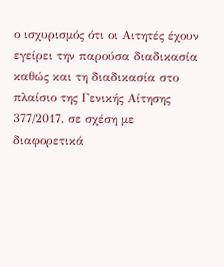ο ισχυρισμός ότι οι Αιτητές έχουν εγείρει την παρούσα διαδικασία καθώς και τη διαδικασία στο πλαίσιο της Γενικής Αίτησης 377/2017, σε σχέση με διαφορετικά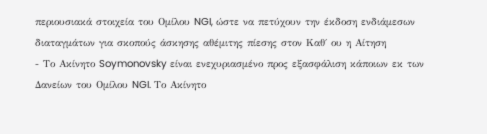περιουσιακά στοιχεία του Ομίλου NGI, ώστε να πετύχουν την έκδοση ενδιάμεσων διαταγμάτων για σκοπούς άσκησης αθέμιτης πίεσης στον Καθ΄ ου η Αίτηση
- Το Ακίνητο Soymonovsky είναι ενεχυριασμένο προς εξασφάλιση κάποιων εκ των Δανείων του Ομίλου NGI. Το Ακίνητο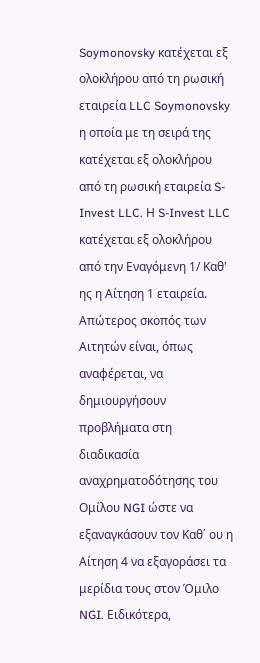Soymonovsky κατέχεται εξ ολοκλήρου από τη ρωσική εταιρεία LLC Soymonovsky η οποία με τη σειρά της κατέχεται εξ ολοκλήρου από τη ρωσική εταιρεία S-Invest LLC. Η S-Invest LLC κατέχεται εξ ολοκλήρου από την Εναγόμενη 1/ Καθ' ης η Αίτηση 1 εταιρεία. Απώτερος σκοπός των Αιτητών είναι, όπως αναφέρεται, να δημιουργήσουν προβλήματα στη διαδικασία αναχρηματοδότησης του Ομίλου NGI ώστε να εξαναγκάσουν τον Καθ΄ ου η Αίτηση 4 να εξαγοράσει τα μερίδια τους στον Όμιλο NGI. Ειδικότερα,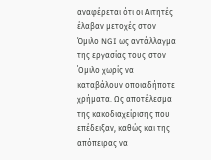αναφέρεται ότι οι Αιτητές έλαβαν μετοχές στον Όμιλο NGI ως αντάλλαγμα της εργασίας τους στον ΄Ομιλο χωρίς να καταβάλουν οποιαδήποτε χρήματα. Ως αποτέλεσμα της κακοδιαχείρισης που επέδειξαν, καθώς και της απόπειρας να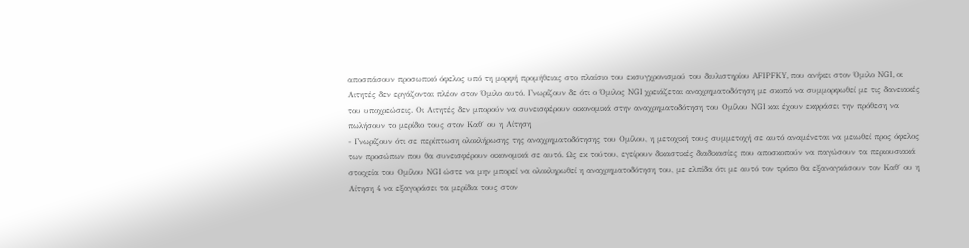αποσπάσουν προσωπικό όφελος υπό τη μορφή προμήθειας στο πλαίσιο του εκσυγχρονισμού του διυλιστηρίου AFIPFKY, που ανήκει στον Όμιλο NGI, οι Αιτητές δεν εργάζονται πλέον στον Όμιλο αυτό. Γνωρίζουν δε ότι ο Όμιλος NGI χρειάζεται αναχρηματοδότηση με σκοπό να συμμορφωθεί με τις δανειακές του υποχρεώσεις. Οι Αιτητές δεν μπορούν να συνεισφέρουν οικονομικά στην αναχρηματοδότηση του Ομίλου NGI και έχουν εκφράσει την πρόθεση να πωλήσουν το μερίδιο τους στον Καθ΄ ου η Αίτηση
- Γνωρίζουν ότι σε περίπτωση ολοκλήρωσης της αναχρηματοδότησης του Ομίλου, η μετοχική τους συμμετοχή σε αυτό αναμένεται να μειωθεί προς όφελος των προσώπων που θα συνεισφέρουν οικονομικά σε αυτό. Ως εκ τούτου, εγείρουν δικαστικές διαδικασίες που αποσκοπούν να παγώσουν τα περιουσιακά στοιχεία του Ομίλου NGI ώστε να μην μπορεί να ολοκληρωθεί η αναχρηματοδότηση του, με ελπίδα ότι με αυτό τον τρόπο θα εξαναγκάσουν τον Καθ΄ ου η Αίτηση 4 να εξαγοράσει τα μερίδια τους στον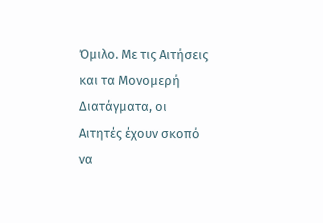Όμιλο. Με τις Αιτήσεις και τα Μονομερή Διατάγματα, οι Αιτητές έχουν σκοπό να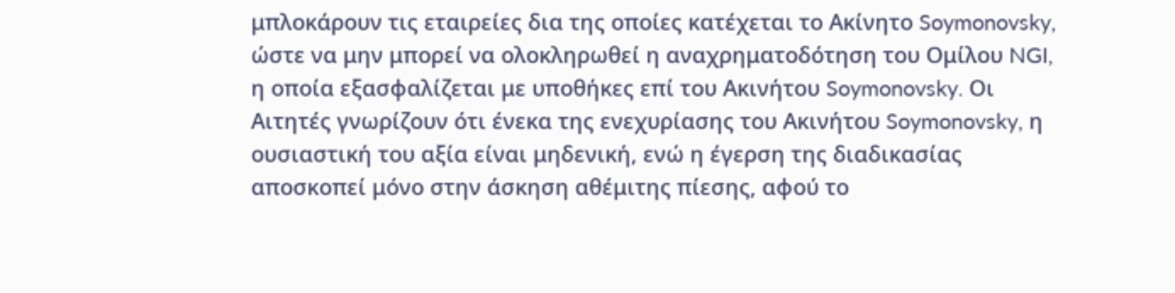μπλοκάρουν τις εταιρείες δια της οποίες κατέχεται το Ακίνητο Soymonovsky, ώστε να μην μπορεί να ολοκληρωθεί η αναχρηματοδότηση του Ομίλου NGI, η οποία εξασφαλίζεται με υποθήκες επί του Ακινήτου Soymonovsky. Οι Αιτητές γνωρίζουν ότι ένεκα της ενεχυρίασης του Ακινήτου Soymonovsky, η ουσιαστική του αξία είναι μηδενική, ενώ η έγερση της διαδικασίας αποσκοπεί μόνο στην άσκηση αθέμιτης πίεσης, αφού το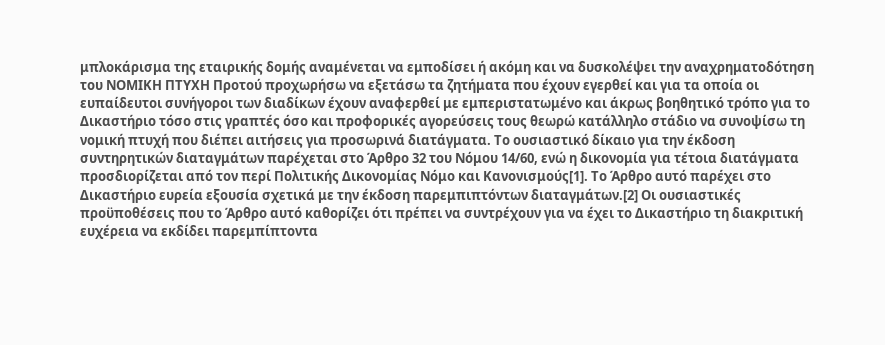μπλοκάρισμα της εταιρικής δομής αναμένεται να εμποδίσει ή ακόμη και να δυσκολέψει την αναχρηματοδότηση του ΝΟΜΙΚΗ ΠΤΥΧΗ Προτού προχωρήσω να εξετάσω τα ζητήματα που έχουν εγερθεί και για τα οποία οι ευπαίδευτοι συνήγοροι των διαδίκων έχουν αναφερθεί με εμπεριστατωμένο και άκρως βοηθητικό τρόπο για το Δικαστήριο τόσο στις γραπτές όσο και προφορικές αγορεύσεις τους θεωρώ κατάλληλο στάδιο να συνοψίσω τη νομική πτυχή που διέπει αιτήσεις για προσωρινά διατάγματα. Το ουσιαστικό δίκαιο για την έκδοση συντηρητικών διαταγμάτων παρέχεται στο Άρθρο 32 του Νόμου 14/60, ενώ η δικονομία για τέτοια διατάγματα προσδιορίζεται από τον περί Πολιτικής Δικονομίας Νόμο και Κανονισμούς[1]. Το Άρθρο αυτό παρέχει στο Δικαστήριο ευρεία εξουσία σχετικά με την έκδοση παρεμπιπτόντων διαταγμάτων.[2] Οι ουσιαστικές προϋποθέσεις που το Άρθρο αυτό καθορίζει ότι πρέπει να συντρέχουν για να έχει το Δικαστήριο τη διακριτική ευχέρεια να εκδίδει παρεμπίπτοντα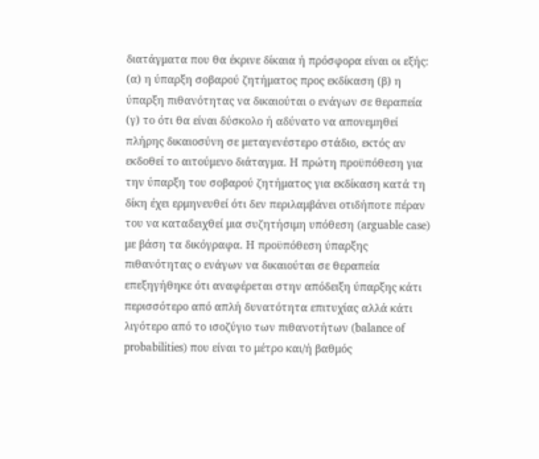διατάγματα που θα έκρινε δίκαια ή πρόσφορα είναι οι εξής: (α) η ύπαρξη σοβαρού ζητήματος προς εκδίκαση (β) η ύπαρξη πιθανότητας να δικαιούται ο ενάγων σε θεραπεία (γ) το ότι θα είναι δύσκολο ή αδύνατο να απονεμηθεί πλήρης δικαιοσύνη σε μεταγενέστερο στάδιο, εκτός αν εκδοθεί το αιτούμενο διάταγμα. Η πρώτη προϋπόθεση για την ύπαρξη του σοβαρού ζητήματος για εκδίκαση κατά τη δίκη έχει ερμηνευθεί ότι δεν περιλαμβάνει οτιδήποτε πέραν του να καταδειχθεί μια συζητήσιμη υπόθεση (arguable case) με βάση τα δικόγραφα. Η προϋπόθεση ύπαρξης πιθανότητας ο ενάγων να δικαιούται σε θεραπεία επεξηγήθηκε ότι αναφέρεται στην απόδειξη ύπαρξης κάτι περισσότερο από απλή δυνατότητα επιτυχίας αλλά κάτι λιγότερο από το ισοζύγιο των πιθανοτήτων (balance of probabilities) που είναι το μέτρο και/ή βαθμός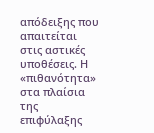απόδειξης που απαιτείται στις αστικές υποθέσεις. Η «πιθανότητα» στα πλαίσια της επιφύλαξης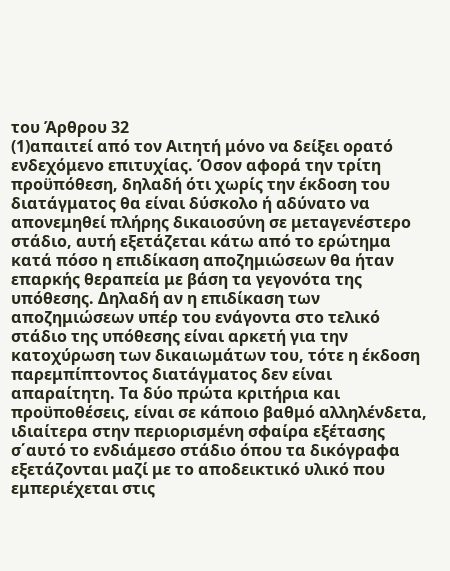του Άρθρου 32
(1)απαιτεί από τον Αιτητή μόνο να δείξει ορατό ενδεχόμενο επιτυχίας. Όσον αφορά την τρίτη προϋπόθεση, δηλαδή ότι χωρίς την έκδοση του διατάγματος θα είναι δύσκολο ή αδύνατο να απονεμηθεί πλήρης δικαιοσύνη σε μεταγενέστερο στάδιο, αυτή εξετάζεται κάτω από το ερώτημα κατά πόσο η επιδίκαση αποζημιώσεων θα ήταν επαρκής θεραπεία με βάση τα γεγονότα της υπόθεσης. Δηλαδή αν η επιδίκαση των αποζημιώσεων υπέρ του ενάγοντα στο τελικό στάδιο της υπόθεσης είναι αρκετή για την κατοχύρωση των δικαιωμάτων του, τότε η έκδοση παρεμπίπτοντος διατάγματος δεν είναι απαραίτητη. Τα δύο πρώτα κριτήρια και προϋποθέσεις, είναι σε κάποιο βαθμό αλληλένδετα, ιδιαίτερα στην περιορισμένη σφαίρα εξέτασης σ΄αυτό το ενδιάμεσο στάδιο όπου τα δικόγραφα εξετάζονται μαζί με το αποδεικτικό υλικό που εμπεριέχεται στις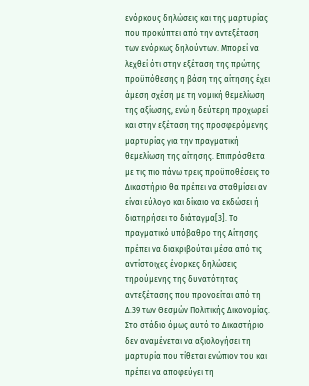ενόρκους δηλώσεις και της μαρτυρίας που προκύπτει από την αντεξέταση των ενόρκως δηλούντων. Μπορεί να λεχθεί ότι στην εξέταση της πρώτης προϋπόθεσης η βάση της αίτησης έχει άμεση σχέση με τη νομική θεμελίωση της αξίωσης, ενώ η δεύτερη προχωρεί και στην εξέταση της προσφερόμενης μαρτυρίας για την πραγματική θεμελίωση της αίτησης. Επιπρόσθετα με τις πιο πάνω τρεις προϋποθέσεις το Δικαστήριο θα πρέπει να σταθμίσει αν είναι εύλογο και δίκαιο να εκδώσει ή διατηρήσει το διάταγμα[3]. Το πραγματικό υπόβαθρο της Αίτησης πρέπει να διακριβούται μέσα από τις αντίστοιχες ένορκες δηλώσεις τηρούμενης της δυνατότητας αντεξέτασης που προνοείται από τη Δ.39 των Θεσμών Πολιτικής Δικονομίας. Στο στάδιο όμως αυτό το Δικαστήριο δεν αναμένεται να αξιολογήσει τη μαρτυρία που τίθεται ενώπιον του και πρέπει να αποφεύγει τη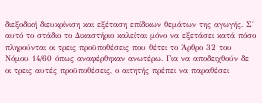διεξοδική διευκρίνιση και εξέταση επίδικων θεμάτων της αγωγής. Σ΄ αυτό το στάδιο το Δικαστήριο καλείται μόνο να εξετάσει κατά πόσο πληρούνται οι τρεις προϋποθέσεις που θέτει το Άρθρο 32 του Νόμου 14/60 όπως αναφέρθηκαν ανωτέρω. Για να αποδειχθούν δε οι τρεις αυτές προϋποθέσεις, ο αιτητής πρέπει να παραθέσει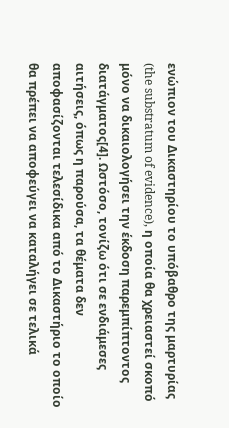ενώπιον του Δικαστηρίου το υπόβαθρο της μαρτυρίας (the substratum of evidence), η οποία θα χρειαστεί σκοπό μόνο να δικαιολογήσει την έκδοση παρεμπίπτοντος διατάγματος[4]. Ωστόσο, τονίζω ότι σε ενδιάμεσες αιτήσεις, όπως η παρούσα, τα θέματα δεν αποφασίζονται τελεσίδικα από το Δικαστήριο το οποίο θα πρέπει να αποφεύγει να καταλήγει σε τελικά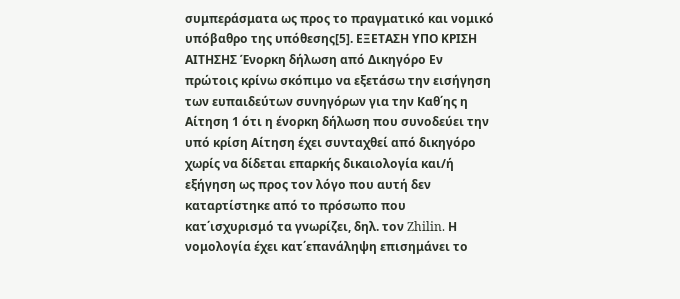συμπεράσματα ως προς το πραγματικό και νομικό υπόβαθρο της υπόθεσης[5]. ΕΞΕΤΑΣΗ ΥΠΟ ΚΡΙΣΗ ΑΙΤΗΣΗΣ Ένορκη δήλωση από Δικηγόρο Εν πρώτοις κρίνω σκόπιμο να εξετάσω την εισήγηση των ευπαιδεύτων συνηγόρων για την Καθ΄ης η Αίτηση 1 ότι η ένορκη δήλωση που συνοδεύει την υπό κρίση Αίτηση έχει συνταχθεί από δικηγόρο χωρίς να δίδεται επαρκής δικαιολογία και/ή εξήγηση ως προς τον λόγο που αυτή δεν καταρτίστηκε από το πρόσωπο που κατ΄ισχυρισμό τα γνωρίζει, δηλ. τον Zhilin. Η νομολογία έχει κατ΄επανάληψη επισημάνει το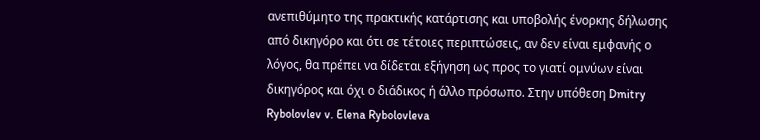ανεπιθύμητο της πρακτικής κατάρτισης και υποβολής ένορκης δήλωσης από δικηγόρο και ότι σε τέτοιες περιπτώσεις, αν δεν είναι εμφανής ο λόγος, θα πρέπει να δίδεται εξήγηση ως προς το γιατί ομνύων είναι δικηγόρος και όχι ο διάδικος ή άλλο πρόσωπο. Στην υπόθεση Dmitry Rybolovlev v. Elena Rybolovleva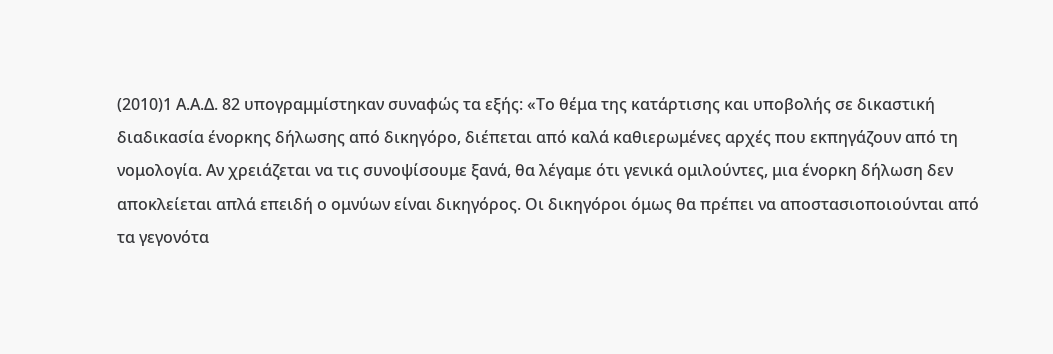(2010)1 Α.Α.Δ. 82 υπογραμμίστηκαν συναφώς τα εξής: «Το θέμα της κατάρτισης και υποβολής σε δικαστική διαδικασία ένορκης δήλωσης από δικηγόρο, διέπεται από καλά καθιερωμένες αρχές που εκπηγάζουν από τη νομολογία. Αν χρειάζεται να τις συνοψίσουμε ξανά, θα λέγαμε ότι γενικά ομιλούντες, μια ένορκη δήλωση δεν αποκλείεται απλά επειδή ο ομνύων είναι δικηγόρος. Οι δικηγόροι όμως θα πρέπει να αποστασιοποιούνται από τα γεγονότα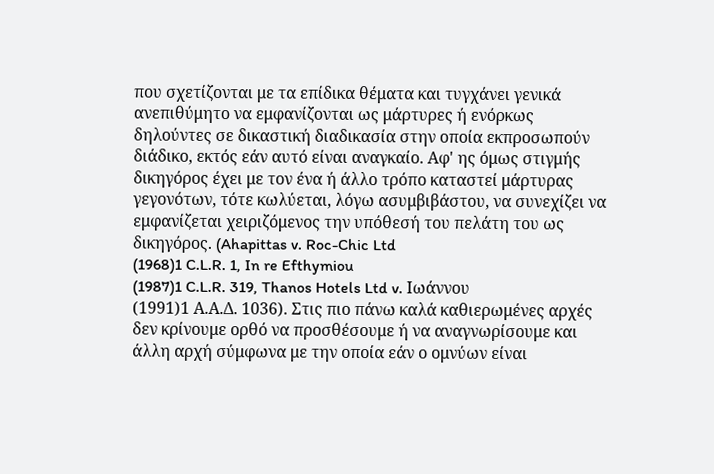που σχετίζονται με τα επίδικα θέματα και τυγχάνει γενικά ανεπιθύμητο να εμφανίζονται ως μάρτυρες ή ενόρκως δηλούντες σε δικαστική διαδικασία στην οποία εκπροσωπούν διάδικο, εκτός εάν αυτό είναι αναγκαίο. Αφ' ης όμως στιγμής δικηγόρος έχει με τον ένα ή άλλο τρόπο καταστεί μάρτυρας γεγονότων, τότε κωλύεται, λόγω ασυμβιβάστου, να συνεχίζει να εμφανίζεται χειριζόμενος την υπόθεσή του πελάτη του ως δικηγόρος. (Ahapittas v. Roc-Chic Ltd
(1968)1 C.L.R. 1, In re Efthymiou
(1987)1 C.L.R. 319, Thanos Hotels Ltd v. Ιωάννου
(1991)1 Α.Α.Δ. 1036). Στις πιο πάνω καλά καθιερωμένες αρχές δεν κρίνουμε ορθό να προσθέσουμε ή να αναγνωρίσουμε και άλλη αρχή σύμφωνα με την οποία εάν ο ομνύων είναι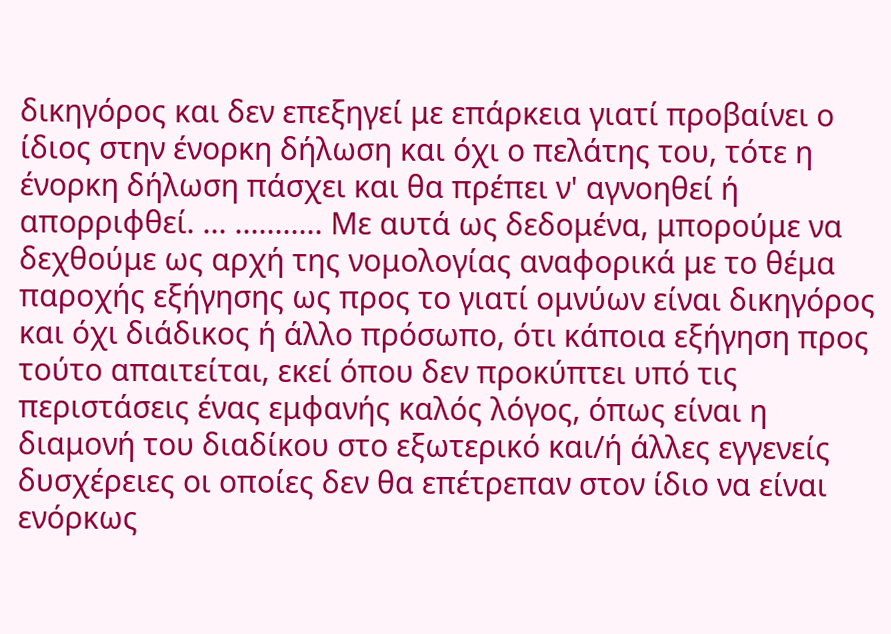δικηγόρος και δεν επεξηγεί με επάρκεια γιατί προβαίνει ο ίδιος στην ένορκη δήλωση και όχι ο πελάτης του, τότε η ένορκη δήλωση πάσχει και θα πρέπει ν' αγνοηθεί ή απορριφθεί. ... ........... Με αυτά ως δεδομένα, μπορούμε να δεχθούμε ως αρχή της νομολογίας αναφορικά με το θέμα παροχής εξήγησης ως προς το γιατί ομνύων είναι δικηγόρος και όχι διάδικος ή άλλο πρόσωπο, ότι κάποια εξήγηση προς τούτο απαιτείται, εκεί όπου δεν προκύπτει υπό τις περιστάσεις ένας εμφανής καλός λόγος, όπως είναι η διαμονή του διαδίκου στο εξωτερικό και/ή άλλες εγγενείς δυσχέρειες οι οποίες δεν θα επέτρεπαν στον ίδιο να είναι ενόρκως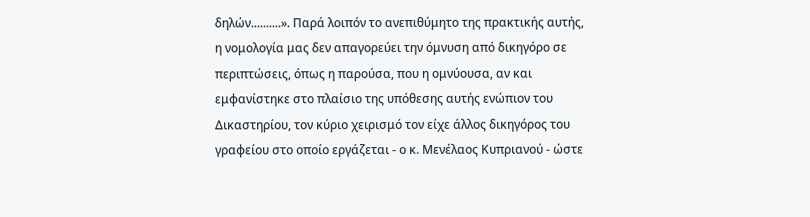δηλών..........». Παρά λοιπόν το ανεπιθύμητο της πρακτικής αυτής, η νομολογία μας δεν απαγορεύει την όμνυση από δικηγόρο σε περιπτώσεις, όπως η παρούσα, που η ομνύουσα, αν και εμφανίστηκε στο πλαίσιο της υπόθεσης αυτής ενώπιον του Δικαστηρίου, τον κύριο χειρισμό τον είχε άλλος δικηγόρος του γραφείου στο οποίο εργάζεται - ο κ. Μενέλαος Κυπριανού - ώστε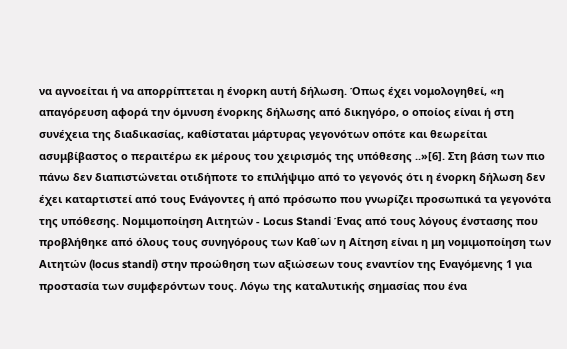να αγνοείται ή να απορρίπτεται η ένορκη αυτή δήλωση. Όπως έχει νομολογηθεί, «η απαγόρευση αφορά την όμνυση ένορκης δήλωσης από δικηγόρο, ο οποίος είναι ή στη συνέχεια της διαδικασίας, καθίσταται μάρτυρας γεγονότων οπότε και θεωρείται ασυμβίβαστος ο περαιτέρω εκ μέρους του χειρισμός της υπόθεσης ..»[6]. Στη βάση των πιο πάνω δεν διαπιστώνεται οτιδήποτε το επιλήψιμο από το γεγονός ότι η ένορκη δήλωση δεν έχει καταρτιστεί από τους Ενάγοντες ή από πρόσωπο που γνωρίζει προσωπικά τα γεγονότα της υπόθεσης. Νομιμοποίηση Αιτητών - Locus Standi Ένας από τους λόγους ένστασης που προβλήθηκε από όλους τους συνηγόρους των Καθ΄ων η Αίτηση είναι η μη νομιμοποίηση των Αιτητών (locus standi) στην προώθηση των αξιώσεων τους εναντίον της Εναγόμενης 1 για προστασία των συμφερόντων τους. Λόγω της καταλυτικής σημασίας που ένα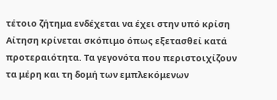τέτοιο ζήτημα ενδέχεται να έχει στην υπό κρίση Αίτηση κρίνεται σκόπιμο όπως εξετασθεί κατά προτεραιότητα. Τα γεγονότα που περιστοιχίζουν τα μέρη και τη δομή των εμπλεκόμενων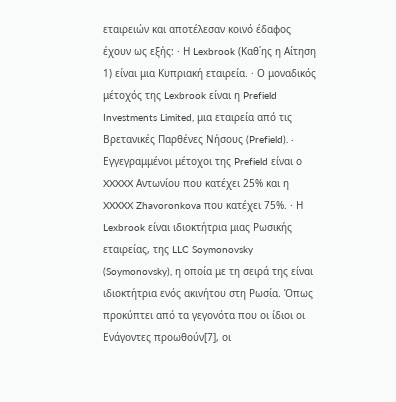εταιρειών και αποτέλεσαν κοινό έδαφος έχουν ως εξής: · Η Lexbrook (Καθ΄ης η Αίτηση 1) είναι μια Κυπριακή εταιρεία. · Ο μοναδικός μέτοχός της Lexbrook είναι η Prefield Investments Limited, μια εταιρεία από τις Βρετανικές Παρθένες Νήσους (Prefield). · Εγγεγραμμένοι μέτοχοι της Prefield είναι ο XXXXX Αντωνίου που κατέχει 25% και η XXXXX Zhavoronkova που κατέχει 75%. · Η Lexbrook είναι ιδιοκτήτρια μιας Ρωσικής εταιρείας, της LLC Soymonovsky (Soymonovsky), η οποία με τη σειρά της είναι ιδιοκτήτρια ενός ακινήτου στη Ρωσία. Όπως προκύπτει από τα γεγονότα που οι ίδιοι οι Ενάγοντες προωθούν[7], οι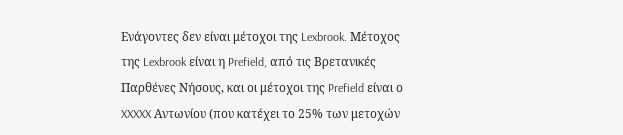Ενάγοντες δεν είναι μέτοχοι της Lexbrook. Μέτοχος της Lexbrook είναι η Prefield, από τις Βρετανικές Παρθένες Νήσους, και οι μέτοχοι της Prefield είναι ο XXXXX Αντωνίου (που κατέχει το 25% των μετοχών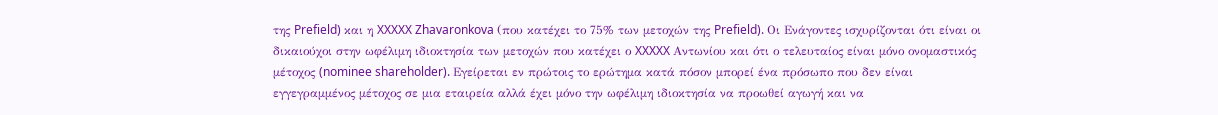της Prefield) και η XXXXX Zhavaronkova (που κατέχει το 75% των μετοχών της Prefield). Οι Ενάγοντες ισχυρίζονται ότι είναι οι δικαιούχοι στην ωφέλιμη ιδιοκτησία των μετοχών που κατέχει ο XXXXX Αντωνίου και ότι ο τελευταίος είναι μόνο ονομαστικός μέτοχος (nominee shareholder). Εγείρεται εν πρώτοις το ερώτημα κατά πόσον μπορεί ένα πρόσωπο που δεν είναι εγγεγραμμένος μέτοχος σε μια εταιρεία αλλά έχει μόνο την ωφέλιμη ιδιοκτησία να προωθεί αγωγή και να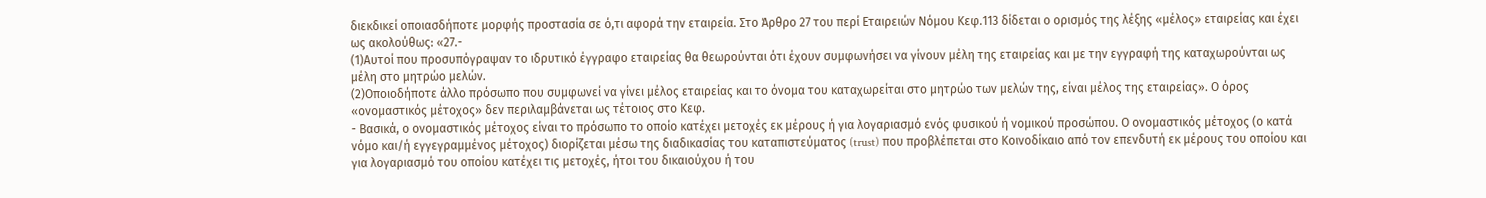διεκδικεί οποιασδήποτε μορφής προστασία σε ό,τι αφορά την εταιρεία. Στο Άρθρο 27 του περί Εταιρειών Νόμου Κεφ.113 δίδεται ο ορισμός της λέξης «μέλος» εταιρείας και έχει ως ακολούθως: «27.-
(1)Αυτοί που προσυπόγραψαν το ιδρυτικό έγγραφο εταιρείας θα θεωρούνται ότι έχουν συμφωνήσει να γίνουν μέλη της εταιρείας και με την εγγραφή της καταχωρούνται ως μέλη στο μητρώο μελών.
(2)Οποιοδήποτε άλλο πρόσωπο που συμφωνεί να γίνει μέλος εταιρείας και το όνομα του καταχωρείται στο μητρώο των μελών της, είναι μέλος της εταιρείας». Ο όρος «ονομαστικός μέτοχος» δεν περιλαμβάνεται ως τέτοιος στο Κεφ.
- Βασικά, ο ονομαστικός μέτοχος είναι το πρόσωπο το οποίο κατέχει μετοχές εκ μέρους ή για λογαριασμό ενός φυσικού ή νομικού προσώπου. Ο ονομαστικός μέτοχος (ο κατά νόμο και/ή εγγεγραμμένος μέτοχος) διορίζεται μέσω της διαδικασίας του καταπιστεύματος (trust) που προβλέπεται στο Κοινοδίκαιο από τον επενδυτή εκ μέρους του οποίου και για λογαριασμό του οποίου κατέχει τις μετοχές, ήτοι του δικαιούχου ή του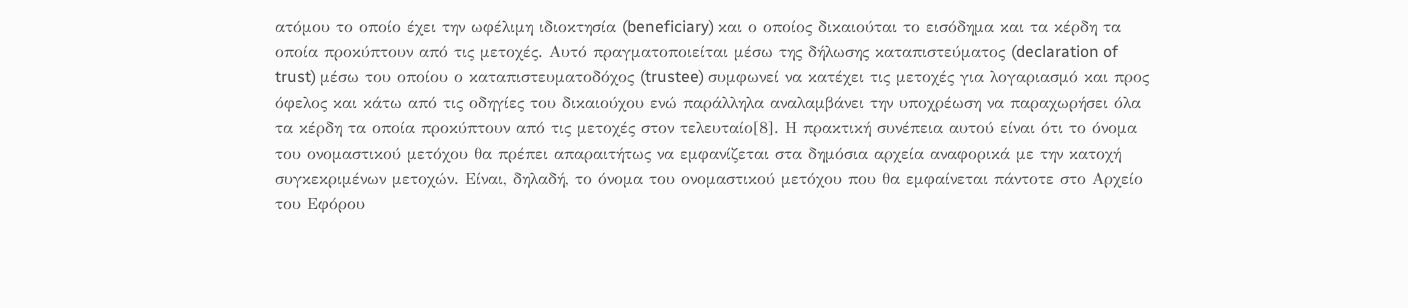ατόμου το οποίο έχει την ωφέλιμη ιδιοκτησία (beneficiary) και ο οποίος δικαιούται το εισόδημα και τα κέρδη τα οποία προκύπτουν από τις μετοχές. Αυτό πραγματοποιείται μέσω της δήλωσης καταπιστεύματος (declaration of trust) μέσω του οποίου ο καταπιστευματοδόχος (trustee) συμφωνεί να κατέχει τις μετοχές για λογαριασμό και προς όφελος και κάτω από τις οδηγίες του δικαιούχου ενώ παράλληλα αναλαμβάνει την υποχρέωση να παραχωρήσει όλα τα κέρδη τα οποία προκύπτουν από τις μετοχές στον τελευταίο[8]. Η πρακτική συνέπεια αυτού είναι ότι το όνομα του ονομαστικού μετόχου θα πρέπει απαραιτήτως να εμφανίζεται στα δημόσια αρχεία αναφορικά με την κατοχή συγκεκριμένων μετοχών. Είναι, δηλαδή, το όνομα του ονομαστικού μετόχου που θα εμφαίνεται πάντοτε στο Αρχείο του Εφόρου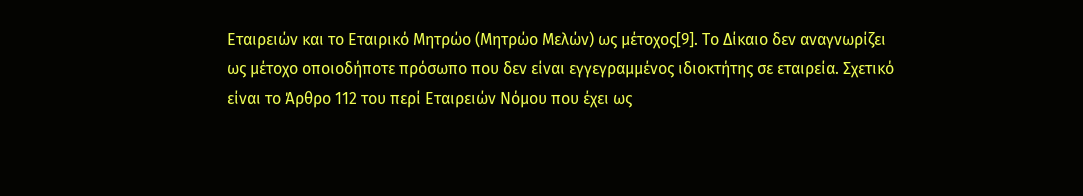Εταιρειών και το Εταιρικό Μητρώο (Μητρώο Μελών) ως μέτοχος[9]. Το Δίκαιο δεν αναγνωρίζει ως μέτοχο οποιοδήποτε πρόσωπο που δεν είναι εγγεγραμμένος ιδιοκτήτης σε εταιρεία. Σχετικό είναι το Άρθρο 112 του περί Εταιρειών Νόμου που έχει ως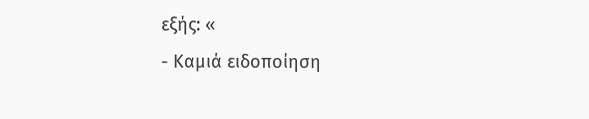εξής: «
- Καμιά ειδοποίηση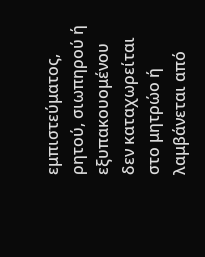εμπιστεύματος, ρητού, σιωπηρού ή εξυπακουομένου δεν καταχωρείται στο μητρώο ή λαμβάνεται από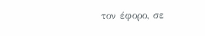τον έφορο, σε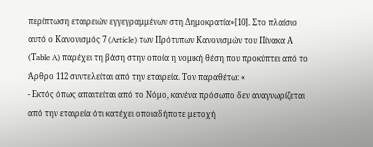περίπτωση εταιρειών εγγεγραμμένων στη Δημοκρατία»[10]. Στο πλαίσιο αυτό ο Κανονισμός 7 (Article) των Πρότυπων Κανονισμών του Πίνακα Α (Τable A) παρέχει τη βάση στην οποία η νομική θέση που προκύπτει από το Άρθρο 112 συντελείται από την εταιρεία. Τον παραθέτω: «
- Εκτός όπως απαιτείται από το Νόμο, κανένα πρόσωπο δεν αναγνωρίζεται από την εταιρεία ότι κατέχει οποιαδήποτε μετοχή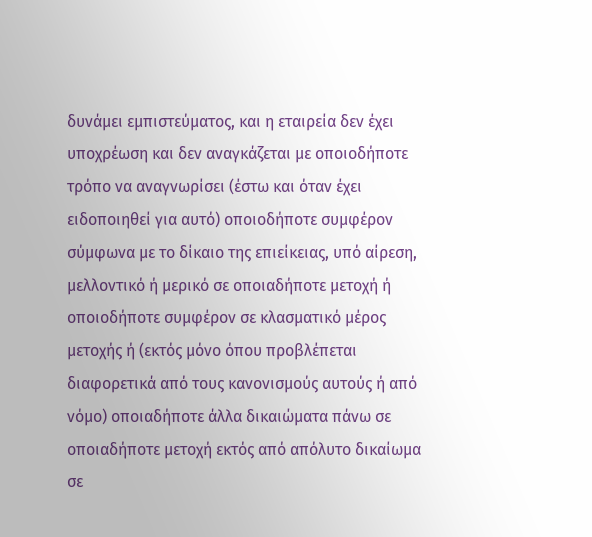δυνάμει εμπιστεύματος, και η εταιρεία δεν έχει υποχρέωση και δεν αναγκάζεται με οποιοδήποτε τρόπο να αναγνωρίσει (έστω και όταν έχει ειδοποιηθεί για αυτό) οποιοδήποτε συμφέρον σύμφωνα με το δίκαιο της επιείκειας, υπό αίρεση, μελλοντικό ή μερικό σε οποιαδήποτε μετοχή ή οποιοδήποτε συμφέρον σε κλασματικό μέρος μετοχής ή (εκτός μόνο όπου προβλέπεται διαφορετικά από τους κανονισμούς αυτούς ή από νόμο) οποιαδήποτε άλλα δικαιώματα πάνω σε οποιαδήποτε μετοχή εκτός από απόλυτο δικαίωμα σε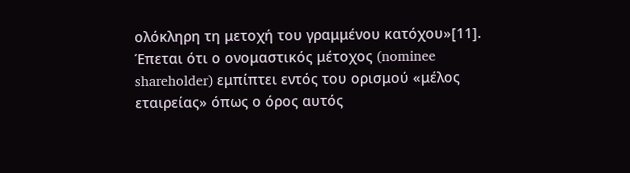ολόκληρη τη μετοχή του γραμμένου κατόχου»[11]. Έπεται ότι ο ονομαστικός μέτοχος (nominee shareholder) εμπίπτει εντός του ορισμού «μέλος εταιρείας» όπως ο όρος αυτός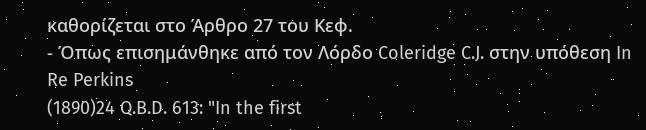καθορίζεται στο Άρθρο 27 του Κεφ.
- Όπως επισημάνθηκε από τον Λόρδο Coleridge C.J. στην υπόθεση In Re Perkins
(1890)24 Q.B.D. 613: "In the first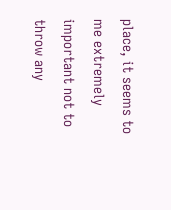place, it seems to me extremely important not to throw any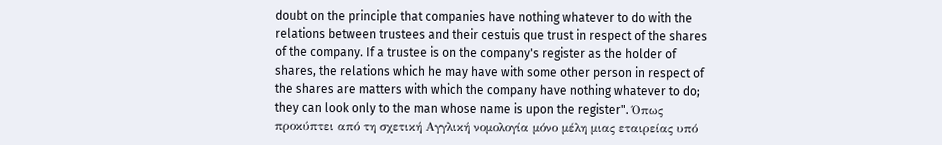doubt on the principle that companies have nothing whatever to do with the relations between trustees and their cestuis que trust in respect of the shares of the company. If a trustee is on the company's register as the holder of shares, the relations which he may have with some other person in respect of the shares are matters with which the company have nothing whatever to do; they can look only to the man whose name is upon the register". Όπως προκύπτει από τη σχετική Αγγλική νομολογία μόνο μέλη μιας εταιρείας υπό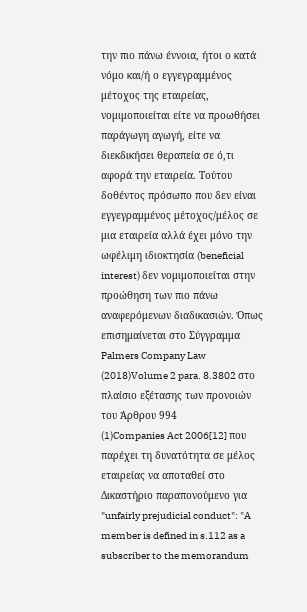την πιο πάνω έννοια, ήτοι ο κατά νόμο και/ή ο εγγεγραμμένος μέτοχος της εταιρείας, νομιμοποιείται είτε να προωθήσει παράγωγη αγωγή, είτε να διεκδικήσει θεραπεία σε ό,τι αφορά την εταιρεία. Τούτου δοθέντος πρόσωπο που δεν είναι εγγεγραμμένος μέτοχος/μέλος σε μια εταιρεία αλλά έχει μόνο την ωφέλιμη ιδιοκτησία (beneficial interest) δεν νομιμοποιείται στην προώθηση των πιο πάνω αναφερόμενων διαδικασιών. Όπως επισημαίνεται στο Σύγγραμμα Palmers Company Law
(2018)Volume 2 para. 8.3802 στο πλαίσιο εξέτασης των προνοιών του Άρθρου 994
(1)Companies Act 2006[12] που παρέχει τη δυνατότητα σε μέλος εταιρείας να αποταθεί στο Δικαστήριο παραπονούμενο για "unfairly prejudicial conduct": "A member is defined in s.112 as a subscriber to the memorandum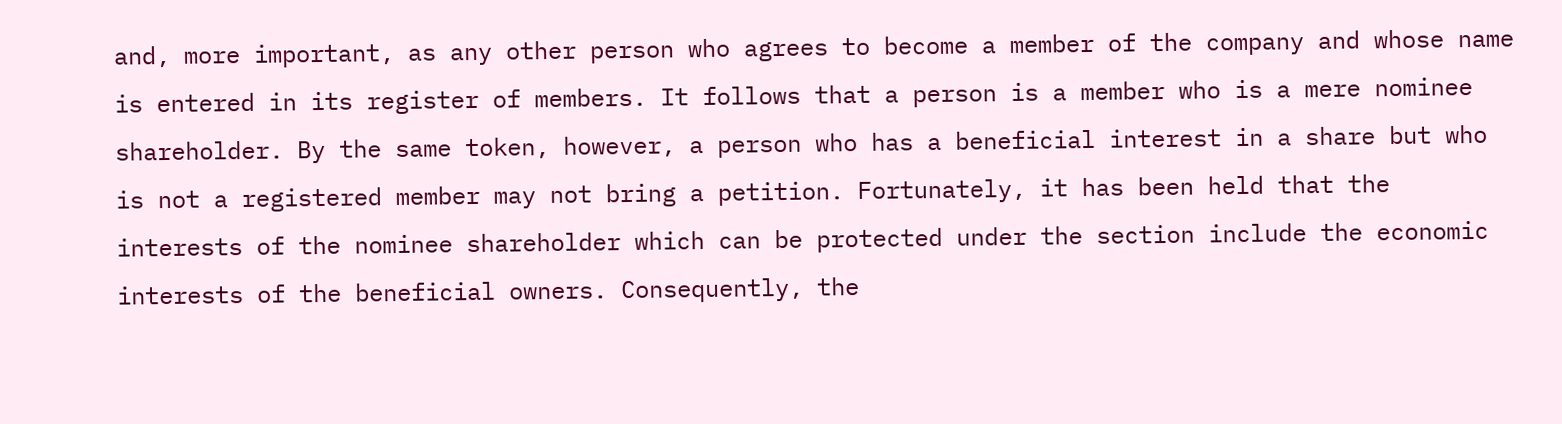and, more important, as any other person who agrees to become a member of the company and whose name is entered in its register of members. It follows that a person is a member who is a mere nominee shareholder. By the same token, however, a person who has a beneficial interest in a share but who is not a registered member may not bring a petition. Fortunately, it has been held that the interests of the nominee shareholder which can be protected under the section include the economic interests of the beneficial owners. Consequently, the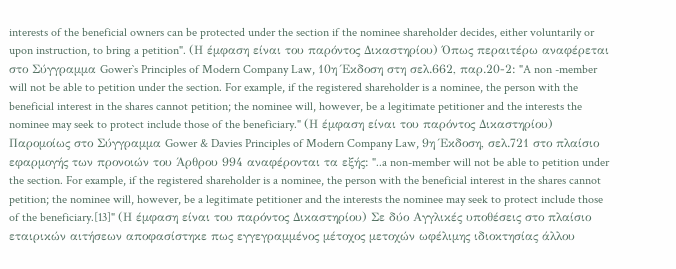interests of the beneficial owners can be protected under the section if the nominee shareholder decides, either voluntarily or upon instruction, to bring a petition". (Η έμφαση είναι του παρόντος Δικαστηρίου) Όπως περαιτέρω αναφέρεται στο Σύγγραμμα Gower`s Principles of Modern Company Law, 10η Έκδοση στη σελ.662, παρ.20-2: "A non -member will not be able to petition under the section. For example, if the registered shareholder is a nominee, the person with the beneficial interest in the shares cannot petition; the nominee will, however, be a legitimate petitioner and the interests the nominee may seek to protect include those of the beneficiary." (Η έμφαση είναι του παρόντος Δικαστηρίου) Παρομοίως στο Σύγγραμμα Gower & Davies Principles of Modern Company Law, 9η Έκδοση, σελ.721 στο πλαίσιο εφαρμογής των προνοιών του Άρθρου 994 αναφέρονται τα εξής: "..a non-member will not be able to petition under the section. For example, if the registered shareholder is a nominee, the person with the beneficial interest in the shares cannot petition; the nominee will, however, be a legitimate petitioner and the interests the nominee may seek to protect include those of the beneficiary.[13]" (Η έμφαση είναι του παρόντος Δικαστηρίου) Σε δύο Αγγλικές υποθέσεις στο πλαίσιο εταιρικών αιτήσεων αποφασίστηκε πως εγγεγραμμένος μέτοχος μετοχών ωφέλιμης ιδιοκτησίας άλλου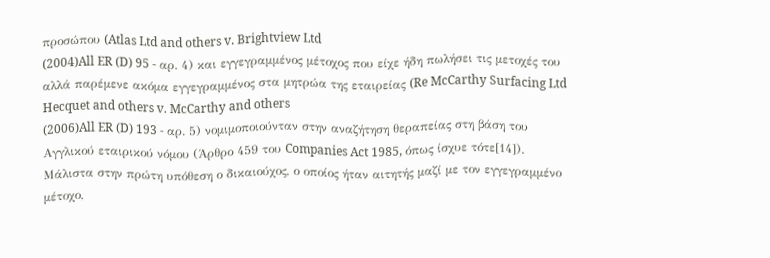προσώπου (Atlas Ltd and others v. Brightview Ltd
(2004)All ER (D) 95 - αρ. 4) και εγγεγραμμένος μέτοχος που είχε ήδη πωλήσει τις μετοχές του αλλά παρέμενε ακόμα εγγεγραμμένος στα μητρώα της εταιρείας (Re McCarthy Surfacing Ltd Hecquet and others v. McCarthy and others
(2006)All ER (D) 193 - αρ. 5) νομιμοποιούνταν στην αναζήτηση θεραπείας στη βάση του Αγγλικού εταιρικού νόμου (Άρθρο 459 του Companies Act 1985, όπως ίσχυε τότε[14]). Μάλιστα στην πρώτη υπόθεση ο δικαιούχος, ο οποίος ήταν αιτητής μαζί με τον εγγεγραμμένο μέτοχο,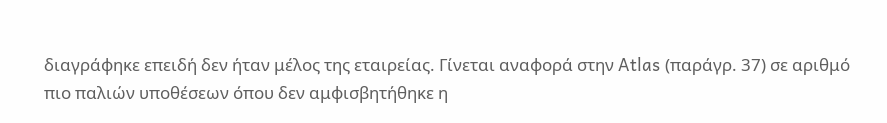διαγράφηκε επειδή δεν ήταν μέλος της εταιρείας. Γίνεται αναφορά στην Atlas (παράγρ. 37) σε αριθμό πιο παλιών υποθέσεων όπου δεν αμφισβητήθηκε η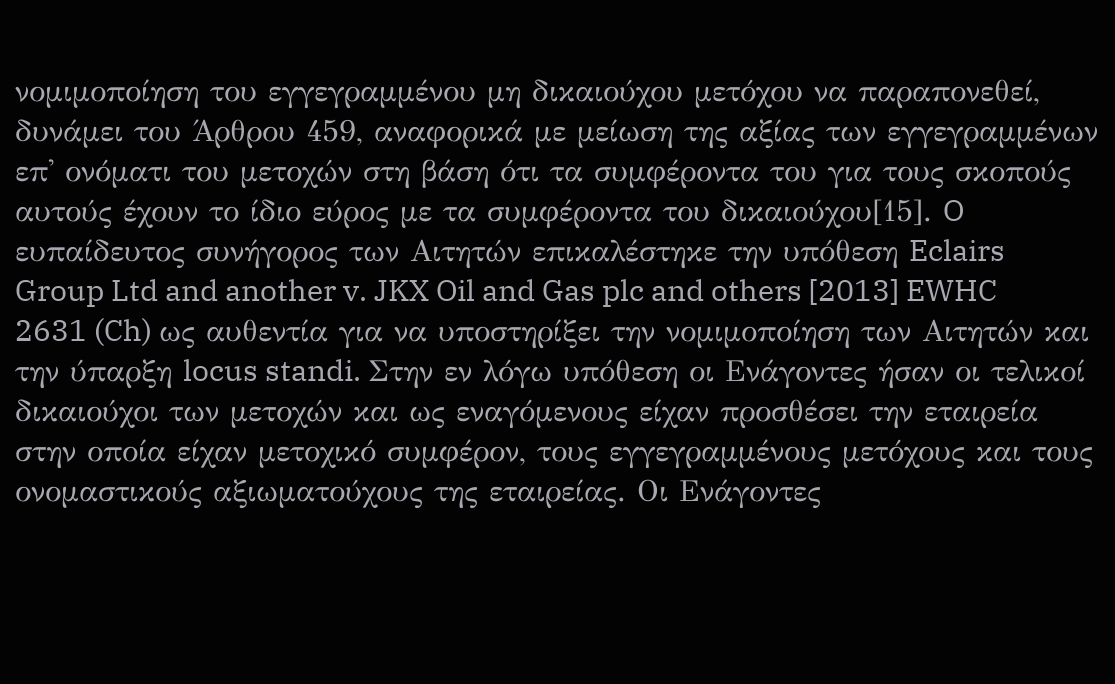νομιμοποίηση του εγγεγραμμένου μη δικαιούχου μετόχου να παραπονεθεί, δυνάμει του Άρθρου 459, αναφορικά με μείωση της αξίας των εγγεγραμμένων επ' ονόματι του μετοχών στη βάση ότι τα συμφέροντα του για τους σκοπούς αυτούς έχουν το ίδιο εύρος με τα συμφέροντα του δικαιούχου[15]. O ευπαίδευτος συνήγορος των Αιτητών επικαλέστηκε την υπόθεση Eclairs Group Ltd and another v. JKX Oil and Gas plc and others [2013] EWHC 2631 (Ch) ως αυθεντία για να υποστηρίξει την νομιμοποίηση των Αιτητών και την ύπαρξη locus standi. Στην εν λόγω υπόθεση οι Ενάγοντες ήσαν οι τελικοί δικαιούχοι των μετοχών και ως εναγόμενους είχαν προσθέσει την εταιρεία στην οποία είχαν μετοχικό συμφέρον, τους εγγεγραμμένους μετόχους και τους ονομαστικούς αξιωματούχους της εταιρείας. Οι Ενάγοντες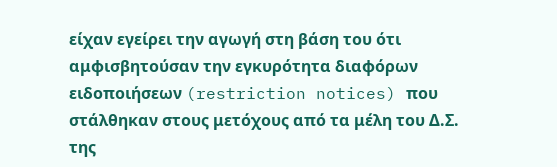είχαν εγείρει την αγωγή στη βάση του ότι αμφισβητούσαν την εγκυρότητα διαφόρων ειδοποιήσεων (restriction notices) που στάλθηκαν στους μετόχους από τα μέλη του Δ.Σ. της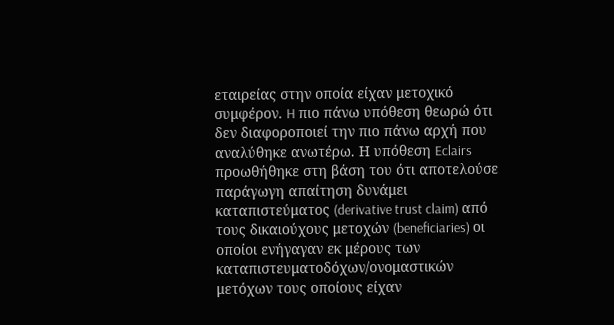εταιρείας στην οποία είχαν μετοχικό συμφέρον. H πιο πάνω υπόθεση θεωρώ ότι δεν διαφοροποιεί την πιο πάνω αρχή που αναλύθηκε ανωτέρω. Η υπόθεση Eclairs προωθήθηκε στη βάση του ότι αποτελούσε παράγωγη απαίτηση δυνάμει καταπιστεύματος (derivative trust claim) από τους δικαιούχους μετοχών (beneficiaries) οι οποίοι ενήγαγαν εκ μέρους των καταπιστευματοδόχων/ονομαστικών μετόχων τους οποίους είχαν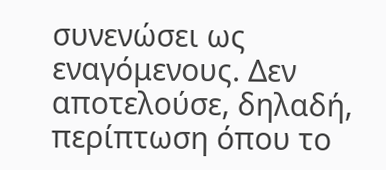συνενώσει ως εναγόμενους. Δεν αποτελούσε, δηλαδή, περίπτωση όπου το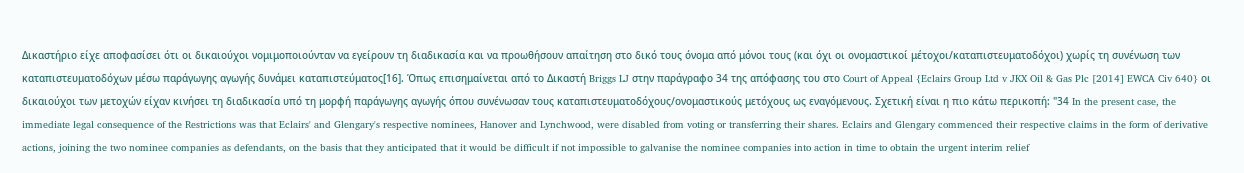Δικαστήριο είχε αποφασίσει ότι οι δικαιούχοι νομιμοποιούνταν να εγείρουν τη διαδικασία και να προωθήσουν απαίτηση στο δικό τους όνομα από μόνοι τους (και όχι οι ονομαστικοί μέτοχοι/καταπιστευματοδόχοι) χωρίς τη συνένωση των καταπιστευματοδόχων μέσω παράγωγης αγωγής δυνάμει καταπιστεύματος[16]. Όπως επισημαίνεται από το Δικαστή Briggs LJ στην παράγραφο 34 της απόφασης του στο Court of Appeal {Eclairs Group Ltd v JKX Oil & Gas Plc [2014] EWCA Civ 640} οι δικαιούχοι των μετοχών είχαν κινήσει τη διαδικασία υπό τη μορφή παράγωγης αγωγής όπου συνένωσαν τους καταπιστευματοδόχους/ονομαστικούς μετόχους ως εναγόμενους. Σχετική είναι η πιο κάτω περικοπή: "34 In the present case, the immediate legal consequence of the Restrictions was that Eclairs' and Glengary's respective nominees, Hanover and Lynchwood, were disabled from voting or transferring their shares. Eclairs and Glengary commenced their respective claims in the form of derivative actions, joining the two nominee companies as defendants, on the basis that they anticipated that it would be difficult if not impossible to galvanise the nominee companies into action in time to obtain the urgent interim relief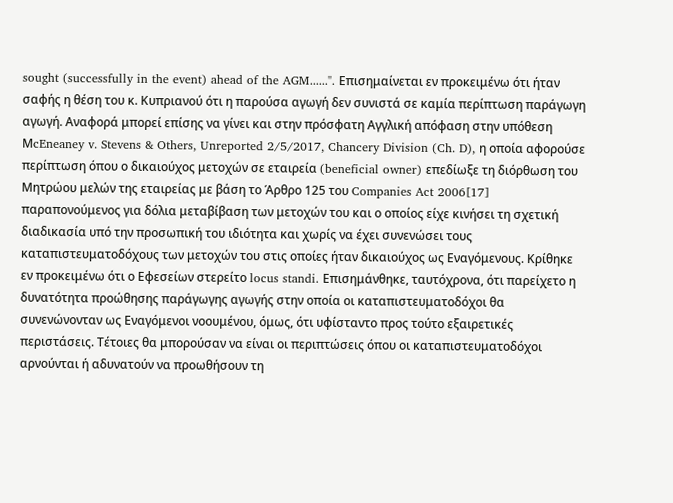sought (successfully in the event) ahead of the AGM......". Επισημαίνεται εν προκειμένω ότι ήταν σαφής η θέση του κ. Κυπριανού ότι η παρούσα αγωγή δεν συνιστά σε καμία περίπτωση παράγωγη αγωγή. Αναφορά μπορεί επίσης να γίνει και στην πρόσφατη Αγγλική απόφαση στην υπόθεση ΜcEneaney v. Stevens & Others, Unreported 2/5/2017, Chancery Division (Ch. D), η οποία αφορούσε περίπτωση όπου ο δικαιούχος μετοχών σε εταιρεία (beneficial owner) επεδίωξε τη διόρθωση του Μητρώου μελών της εταιρείας με βάση το Άρθρο 125 του Companies Act 2006[17] παραπονούμενος για δόλια μεταβίβαση των μετοχών του και ο οποίος είχε κινήσει τη σχετική διαδικασία υπό την προσωπική του ιδιότητα και χωρίς να έχει συνενώσει τους καταπιστευματοδόχους των μετοχών του στις οποίες ήταν δικαιούχος ως Εναγόμενους. Κρίθηκε εν προκειμένω ότι ο Εφεσείων στερείτο locus standi. Επισημάνθηκε, ταυτόχρονα, ότι παρείχετο η δυνατότητα προώθησης παράγωγης αγωγής στην οποία οι καταπιστευματοδόχοι θα συνενώνονταν ως Εναγόμενοι νοουμένου, όμως, ότι υφίσταντο προς τούτο εξαιρετικές περιστάσεις. Τέτοιες θα μπορούσαν να είναι οι περιπτώσεις όπου οι καταπιστευματοδόχοι αρνούνται ή αδυνατούν να προωθήσουν τη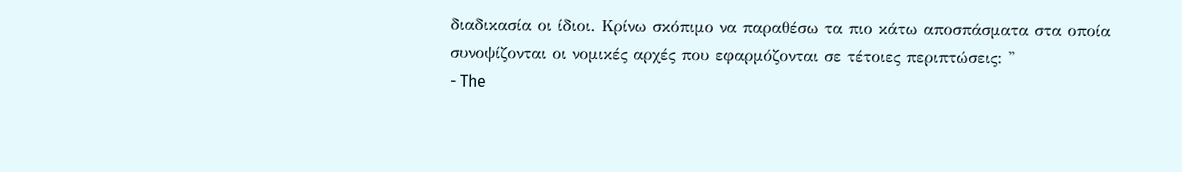διαδικασία οι ίδιοι. Κρίνω σκόπιμο να παραθέσω τα πιο κάτω αποσπάσματα στα οποία συνοψίζονται οι νομικές αρχές που εφαρμόζονται σε τέτοιες περιπτώσεις: ''
- The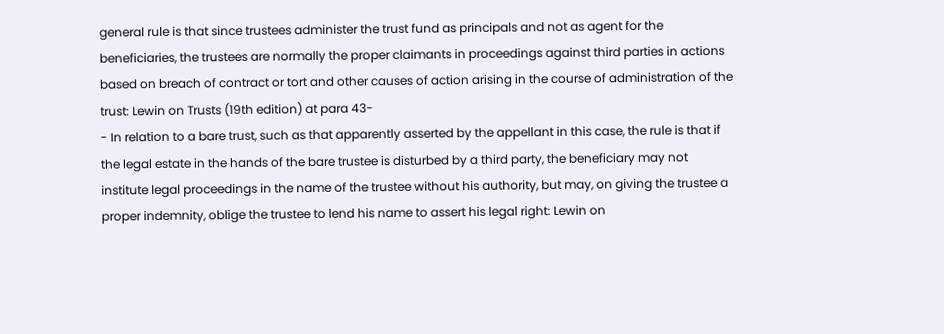general rule is that since trustees administer the trust fund as principals and not as agent for the beneficiaries, the trustees are normally the proper claimants in proceedings against third parties in actions based on breach of contract or tort and other causes of action arising in the course of administration of the trust: Lewin on Trusts (19th edition) at para 43-
- In relation to a bare trust, such as that apparently asserted by the appellant in this case, the rule is that if the legal estate in the hands of the bare trustee is disturbed by a third party, the beneficiary may not institute legal proceedings in the name of the trustee without his authority, but may, on giving the trustee a proper indemnity, oblige the trustee to lend his name to assert his legal right: Lewin on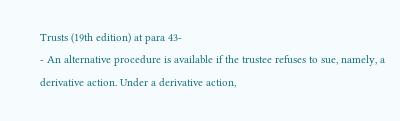Trusts (19th edition) at para 43-
- An alternative procedure is available if the trustee refuses to sue, namely, a derivative action. Under a derivative action,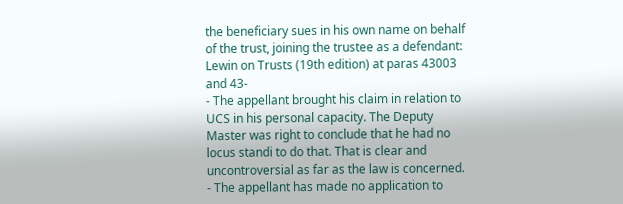the beneficiary sues in his own name on behalf of the trust, joining the trustee as a defendant: Lewin on Trusts (19th edition) at paras 43003 and 43-
- The appellant brought his claim in relation to UCS in his personal capacity. The Deputy Master was right to conclude that he had no locus standi to do that. That is clear and uncontroversial as far as the law is concerned.
- The appellant has made no application to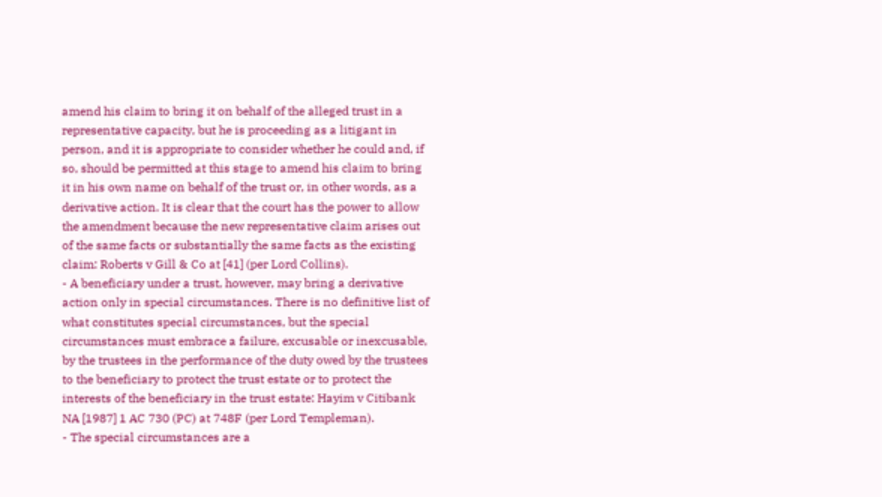amend his claim to bring it on behalf of the alleged trust in a representative capacity, but he is proceeding as a litigant in person, and it is appropriate to consider whether he could and, if so, should be permitted at this stage to amend his claim to bring it in his own name on behalf of the trust or, in other words, as a derivative action. It is clear that the court has the power to allow the amendment because the new representative claim arises out of the same facts or substantially the same facts as the existing claim: Roberts v Gill & Co at [41] (per Lord Collins).
- A beneficiary under a trust, however, may bring a derivative action only in special circumstances. There is no definitive list of what constitutes special circumstances, but the special circumstances must embrace a failure, excusable or inexcusable, by the trustees in the performance of the duty owed by the trustees to the beneficiary to protect the trust estate or to protect the interests of the beneficiary in the trust estate: Hayim v Citibank NA [1987] 1 AC 730 (PC) at 748F (per Lord Templeman).
- The special circumstances are a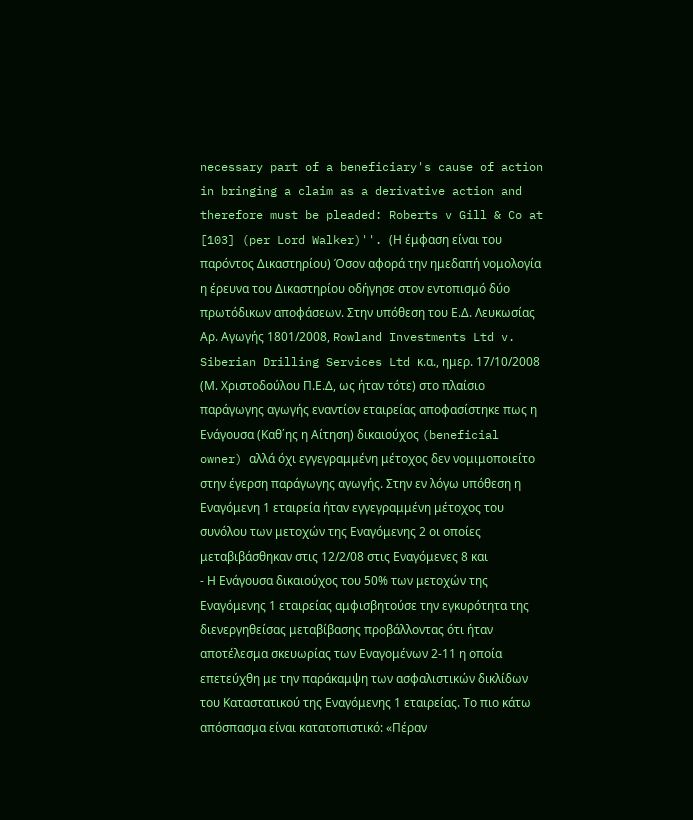necessary part of a beneficiary's cause of action in bringing a claim as a derivative action and therefore must be pleaded: Roberts v Gill & Co at [103] (per Lord Walker)''. (Η έμφαση είναι του παρόντος Δικαστηρίου) Όσον αφορά την ημεδαπή νομολογία η έρευνα του Δικαστηρίου οδήγησε στον εντοπισμό δύο πρωτόδικων αποφάσεων. Στην υπόθεση του Ε.Δ. Λευκωσίας Αρ. Αγωγής 1801/2008, Rowland Investments Ltd v. Siberian Drilling Services Ltd κ.α., ημερ. 17/10/2008 (Μ. Χριστοδούλου Π.Ε.Δ, ως ήταν τότε) στο πλαίσιο παράγωγης αγωγής εναντίον εταιρείας αποφασίστηκε πως η Ενάγουσα (Καθ΄ης η Αίτηση) δικαιούχος (beneficial owner) αλλά όχι εγγεγραμμένη μέτοχος δεν νομιμοποιείτο στην έγερση παράγωγης αγωγής. Στην εν λόγω υπόθεση η Εναγόμενη 1 εταιρεία ήταν εγγεγραμμένη μέτοχος του συνόλου των μετοχών της Εναγόμενης 2 οι οποίες μεταβιβάσθηκαν στις 12/2/08 στις Εναγόμενες 8 και
- Η Ενάγουσα δικαιούχος του 50% των μετοχών της Εναγόμενης 1 εταιρείας αμφισβητούσε την εγκυρότητα της διενεργηθείσας μεταβίβασης προβάλλοντας ότι ήταν αποτέλεσμα σκευωρίας των Εναγομένων 2-11 η οποία επετεύχθη με την παράκαμψη των ασφαλιστικών δικλίδων του Καταστατικού της Εναγόμενης 1 εταιρείας. Το πιο κάτω απόσπασμα είναι κατατοπιστικό: «Πέραν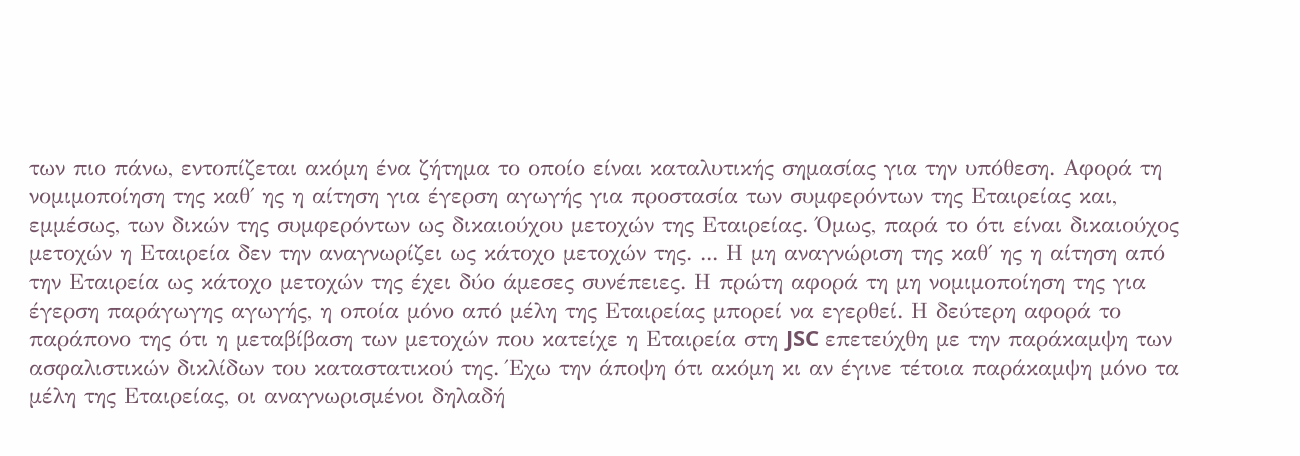των πιο πάνω, εντοπίζεται ακόμη ένα ζήτημα το οποίο είναι καταλυτικής σημασίας για την υπόθεση. Αφορά τη νομιμοποίηση της καθ΄ ης η αίτηση για έγερση αγωγής για προστασία των συμφερόντων της Εταιρείας και, εμμέσως, των δικών της συμφερόντων ως δικαιούχου μετοχών της Εταιρείας. Όμως, παρά το ότι είναι δικαιούχος μετοχών η Εταιρεία δεν την αναγνωρίζει ως κάτοχο μετοχών της. ... Η μη αναγνώριση της καθ΄ ης η αίτηση από την Εταιρεία ως κάτοχο μετοχών της έχει δύο άμεσες συνέπειες. Η πρώτη αφορά τη μη νομιμοποίηση της για έγερση παράγωγης αγωγής, η οποία μόνο από μέλη της Εταιρείας μπορεί να εγερθεί. Η δεύτερη αφορά το παράπονο της ότι η μεταβίβαση των μετοχών που κατείχε η Εταιρεία στη JSC επετεύχθη με την παράκαμψη των ασφαλιστικών δικλίδων του καταστατικού της. Έχω την άποψη ότι ακόμη κι αν έγινε τέτοια παράκαμψη μόνο τα μέλη της Εταιρείας, οι αναγνωρισμένοι δηλαδή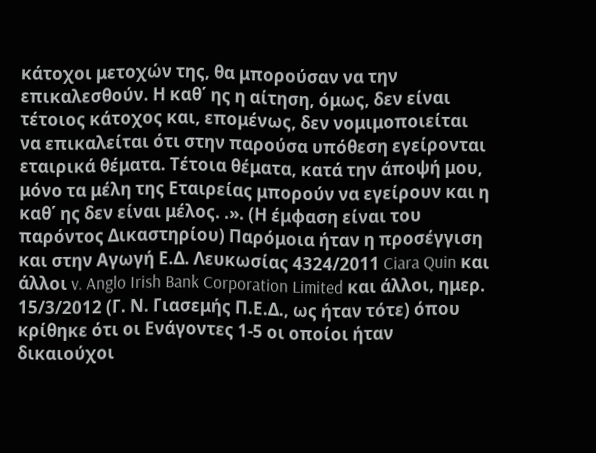κάτοχοι μετοχών της, θα μπορούσαν να την επικαλεσθούν. Η καθ΄ ης η αίτηση, όμως, δεν είναι τέτοιος κάτοχος και, επομένως, δεν νομιμοποιείται να επικαλείται ότι στην παρούσα υπόθεση εγείρονται εταιρικά θέματα. Τέτοια θέματα, κατά την άποψή μου, μόνο τα μέλη της Εταιρείας μπορούν να εγείρουν και η καθ΄ ης δεν είναι μέλος. .». (Η έμφαση είναι του παρόντος Δικαστηρίου) Παρόμοια ήταν η προσέγγιση και στην Αγωγή Ε.Δ. Λευκωσίας 4324/2011 Ciara Quin και άλλοι v. Anglo Irish Bank Corporation Limited και άλλοι, ημερ. 15/3/2012 (Γ. Ν. Γιασεμής Π.Ε.Δ., ως ήταν τότε) όπου κρίθηκε ότι οι Ενάγοντες 1-5 οι οποίοι ήταν δικαιούχοι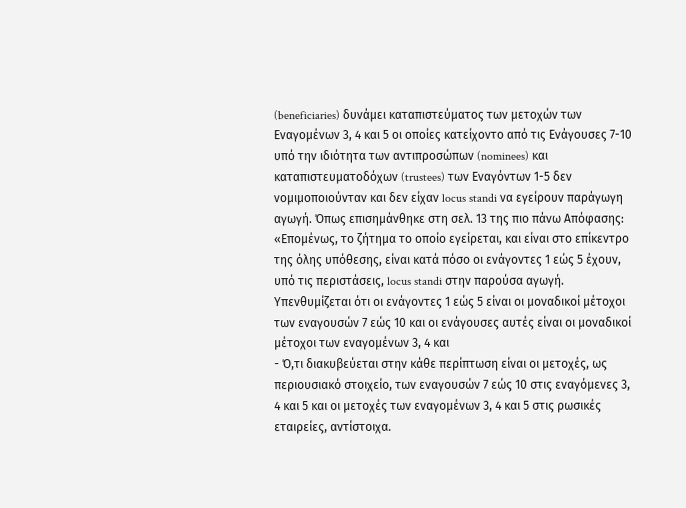(beneficiaries) δυνάμει καταπιστεύματος των μετοχών των Εναγομένων 3, 4 και 5 οι οποίες κατείχοντο από τις Ενάγουσες 7-10 υπό την ιδιότητα των αντιπροσώπων (nominees) και καταπιστευματοδόχων (trustees) των Εναγόντων 1-5 δεν νομιμοποιούνταν και δεν είχαν locus standi να εγείρουν παράγωγη αγωγή. Όπως επισημάνθηκε στη σελ. 13 της πιο πάνω Απόφασης: «Επομένως, το ζήτημα το οποίο εγείρεται, και είναι στο επίκεντρο της όλης υπόθεσης, είναι κατά πόσο οι ενάγοντες 1 εώς 5 έχουν, υπό τις περιστάσεις, locus standi στην παρούσα αγωγή. Υπενθυμίζεται ότι οι ενάγοντες 1 εώς 5 είναι οι μοναδικοί μέτοχοι των εναγουσών 7 εώς 10 και οι ενάγουσες αυτές είναι οι μοναδικοί μέτοχοι των εναγομένων 3, 4 και
- Ό,τι διακυβεύεται στην κάθε περίπτωση είναι οι μετοχές, ως περιουσιακό στοιχείο, των εναγουσών 7 εώς 10 στις εναγόμενες 3, 4 και 5 και οι μετοχές των εναγομένων 3, 4 και 5 στις ρωσικές εταιρείες, αντίστοιχα.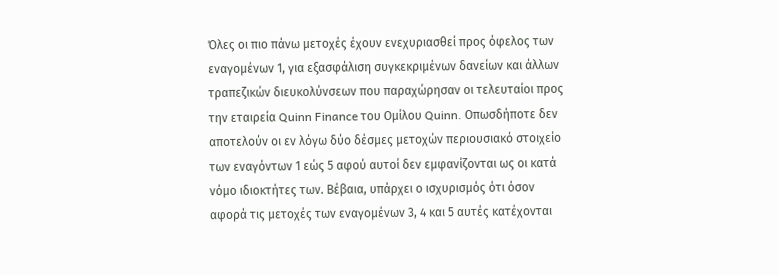Όλες οι πιο πάνω μετοχές έχουν ενεχυριασθεί προς όφελος των εναγομένων 1, για εξασφάλιση συγκεκριμένων δανείων και άλλων τραπεζικών διευκολύνσεων που παραχώρησαν οι τελευταίοι προς την εταιρεία Quinn Finance του Ομίλου Quinn. Οπωσδήποτε δεν αποτελούν οι εν λόγω δύο δέσμες μετοχών περιουσιακό στοιχείο των εναγόντων 1 εώς 5 αφού αυτοί δεν εμφανίζονται ως οι κατά νόμο ιδιοκτήτες των. Βέβαια, υπάρχει ο ισχυρισμός ότι όσον αφορά τις μετοχές των εναγομένων 3, 4 και 5 αυτές κατέχονται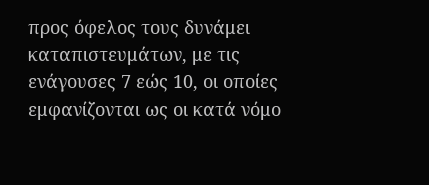προς όφελος τους δυνάμει καταπιστευμάτων, με τις ενάγουσες 7 εώς 10, οι οποίες εμφανίζονται ως οι κατά νόμο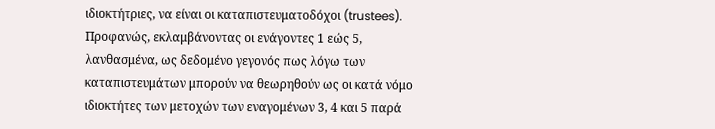ιδιοκτήτριες, να είναι οι καταπιστευματοδόχοι (trustees). Προφανώς, εκλαμβάνοντας οι ενάγοντες 1 εώς 5, λανθασμένα, ως δεδομένο γεγονός πως λόγω των καταπιστευμάτων μπορούν να θεωρηθούν ως οι κατά νόμο ιδιοκτήτες των μετοχών των εναγομένων 3, 4 και 5 παρά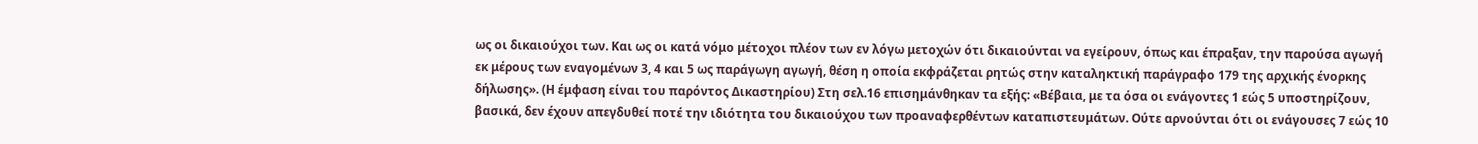ως οι δικαιούχοι των. Και ως οι κατά νόμο μέτοχοι πλέον των εν λόγω μετοχών ότι δικαιούνται να εγείρουν, όπως και έπραξαν, την παρούσα αγωγή εκ μέρους των εναγομένων 3, 4 και 5 ως παράγωγη αγωγή, θέση η οποία εκφράζεται ρητώς στην καταληκτική παράγραφο 179 της αρχικής ένορκης δήλωσης». (Η έμφαση είναι του παρόντος Δικαστηρίου) Στη σελ.16 επισημάνθηκαν τα εξής: «Βέβαια, με τα όσα οι ενάγοντες 1 εώς 5 υποστηρίζουν, βασικά, δεν έχουν απεγδυθεί ποτέ την ιδιότητα του δικαιούχου των προαναφερθέντων καταπιστευμάτων. Ούτε αρνούνται ότι οι ενάγουσες 7 εώς 10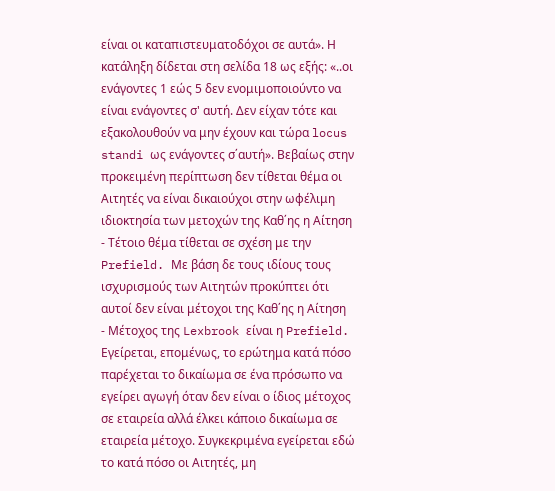είναι οι καταπιστευματοδόχοι σε αυτά». Η κατάληξη δίδεται στη σελίδα 18 ως εξής: «..οι ενάγοντες 1 εώς 5 δεν ενομιμοποιούντο να είναι ενάγοντες σ' αυτή. Δεν είχαν τότε και εξακολουθούν να μην έχουν και τώρα locus standi ως ενάγοντες σ΄αυτή». Βεβαίως στην προκειμένη περίπτωση δεν τίθεται θέμα οι Αιτητές να είναι δικαιούχοι στην ωφέλιμη ιδιοκτησία των μετοχών της Καθ΄ης η Αίτηση
- Τέτοιο θέμα τίθεται σε σχέση με την Prefield. Με βάση δε τους ιδίους τους ισχυρισμούς των Αιτητών προκύπτει ότι αυτοί δεν είναι μέτοχοι της Καθ΄ης η Αίτηση
- Μέτοχος της Lexbrook είναι η Prefield. Εγείρεται, επομένως, το ερώτημα κατά πόσο παρέχεται το δικαίωμα σε ένα πρόσωπο να εγείρει αγωγή όταν δεν είναι ο ίδιος μέτοχος σε εταιρεία αλλά έλκει κάποιο δικαίωμα σε εταιρεία μέτοχο. Συγκεκριμένα εγείρεται εδώ το κατά πόσο οι Αιτητές, μη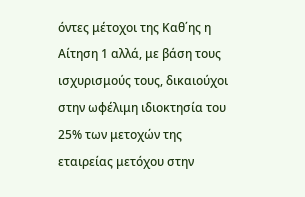όντες μέτοχοι της Καθ΄ης η Αίτηση 1 αλλά, με βάση τους ισχυρισμούς τους, δικαιούχοι στην ωφέλιμη ιδιοκτησία του 25% των μετοχών της εταιρείας μετόχου στην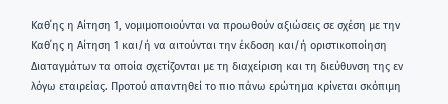Καθ΄ης η Αίτηση 1, νομιμοποιούνται να προωθούν αξιώσεις σε σχέση με την Καθ΄ης η Αίτηση 1 και/ή να αιτούνται την έκδοση και/ή οριστικοποίηση Διαταγμάτων τα οποία σχετίζονται με τη διαχείριση και τη διεύθυνση της εν λόγω εταιρείας. Προτού απαντηθεί το πιο πάνω ερώτημα κρίνεται σκόπιμη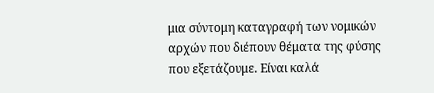μια σύντομη καταγραφή των νομικών αρχών που διέπουν θέματα της φύσης που εξετάζουμε. Είναι καλά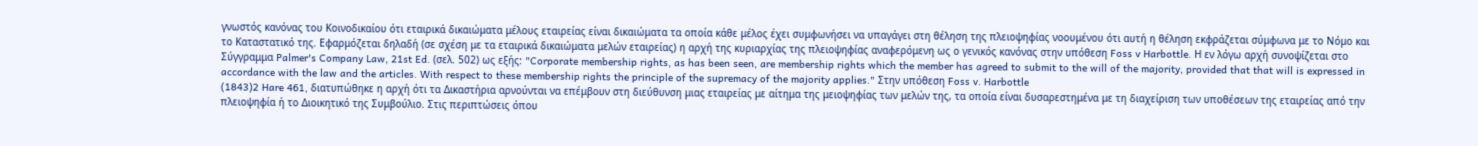γνωστός κανόνας του Κοινοδικαίου ότι εταιρικά δικαιώματα μέλους εταιρείας είναι δικαιώματα τα οποία κάθε μέλος έχει συμφωνήσει να υπαγάγει στη θέληση της πλειοψηφίας νοουμένου ότι αυτή η θέληση εκφράζεται σύμφωνα με το Νόμο και το Καταστατικό της. Εφαρμόζεται δηλαδή (σε σχέση με τα εταιρικά δικαιώματα μελών εταιρείας) η αρχή της κυριαρχίας της πλειοψηφίας αναφερόμενη ως ο γενικός κανόνας στην υπόθεση Foss v Harbottle. Η εν λόγω αρχή συνοψίζεται στο Σύγγραμμα Palmer's Company Law, 21st Ed. (σελ. 502) ως εξής: "Corporate membership rights, as has been seen, are membership rights which the member has agreed to submit to the will of the majority, provided that that will is expressed in accordance with the law and the articles. With respect to these membership rights the principle of the supremacy of the majority applies." Στην υπόθεση Foss v. Harbottle
(1843)2 Hare 461, διατυπώθηκε η αρχή ότι τα Δικαστήρια αρνούνται να επέμβουν στη διεύθυνση μιας εταιρείας με αίτημα της μειοψηφίας των μελών της, τα οποία είναι δυσαρεστημένα με τη διαχείριση των υποθέσεων της εταιρείας από την πλειοψηφία ή το Διοικητικό της Συμβούλιο. Στις περιπτώσεις όπου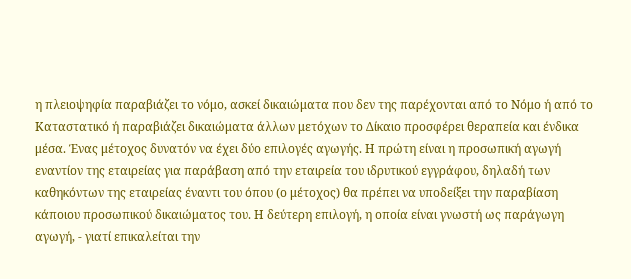η πλειοψηφία παραβιάζει το νόμο, ασκεί δικαιώματα που δεν της παρέχονται από το Νόμο ή από το Καταστατικό ή παραβιάζει δικαιώματα άλλων μετόχων το Δίκαιο προσφέρει θεραπεία και ένδικα μέσα. Ένας μέτοχος δυνατόν να έχει δύο επιλογές αγωγής. Η πρώτη είναι η προσωπική αγωγή εναντίον της εταιρείας για παράβαση από την εταιρεία του ιδρυτικού εγγράφου, δηλαδή των καθηκόντων της εταιρείας έναντι του όπου (ο μέτοχος) θα πρέπει να υποδείξει την παραβίαση κάποιου προσωπικού δικαιώματος του. Η δεύτερη επιλογή, η οποία είναι γνωστή ως παράγωγη αγωγή, - γιατί επικαλείται την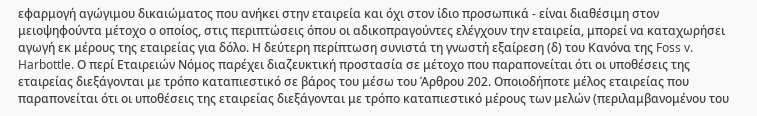εφαρμογή αγώγιμου δικαιώματος που ανήκει στην εταιρεία και όχι στον ίδιο προσωπικά - είναι διαθέσιμη στον μειοψηφούντα μέτοχο ο οποίος, στις περιπτώσεις όπου οι αδικοπραγούντες ελέγχουν την εταιρεία, μπορεί να καταχωρήσει αγωγή εκ μέρους της εταιρείας για δόλο. Η δεύτερη περίπτωση συνιστά τη γνωστή εξαίρεση (δ) του Κανόνα της Foss v. Harbottle. Ο περί Εταιρειών Νόμος παρέχει διαζευκτική προστασία σε μέτοχο που παραπονείται ότι οι υποθέσεις της εταιρείας διεξάγονται με τρόπο καταπιεστικό σε βάρος του μέσω του Άρθρου 202. Οποιοδήποτε μέλος εταιρείας που παραπονείται ότι οι υποθέσεις της εταιρείας διεξάγονται με τρόπο καταπιεστικό μέρους των μελών (περιλαμβανομένου του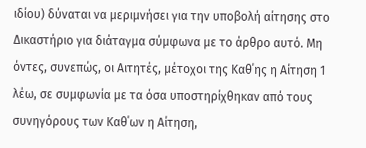ιδίου) δύναται να μεριμνήσει για την υποβολή αίτησης στο Δικαστήριο για διάταγμα σύμφωνα με το άρθρο αυτό. Μη όντες, συνεπώς, οι Αιτητές, μέτοχοι της Καθ΄ης η Αίτηση 1 λέω, σε συμφωνία με τα όσα υποστηρίχθηκαν από τους συνηγόρους των Καθ΄ων η Αίτηση,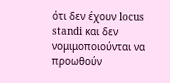ότι δεν έχουν locus standi και δεν νομιμοποιούνται να προωθούν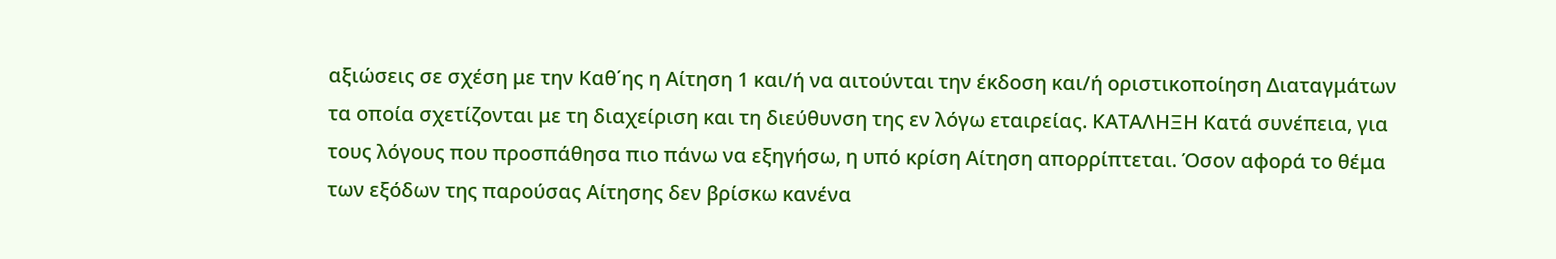αξιώσεις σε σχέση με την Καθ΄ης η Αίτηση 1 και/ή να αιτούνται την έκδοση και/ή οριστικοποίηση Διαταγμάτων τα οποία σχετίζονται με τη διαχείριση και τη διεύθυνση της εν λόγω εταιρείας. ΚΑΤΑΛΗΞΗ Κατά συνέπεια, για τους λόγους που προσπάθησα πιο πάνω να εξηγήσω, η υπό κρίση Αίτηση απορρίπτεται. Όσον αφορά το θέμα των εξόδων της παρούσας Αίτησης δεν βρίσκω κανένα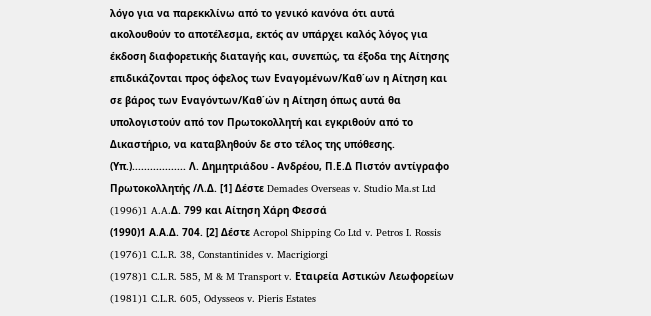λόγο για να παρεκκλίνω από το γενικό κανόνα ότι αυτά ακολουθούν το αποτέλεσμα, εκτός αν υπάρχει καλός λόγος για έκδοση διαφορετικής διαταγής και, συνεπώς, τα έξοδα της Αίτησης επιδικάζονται προς όφελος των Εναγομένων/Καθ΄ων η Αίτηση και σε βάρος των Εναγόντων/Καθ΄ών η Αίτηση όπως αυτά θα υπολογιστούν από τον Πρωτοκολλητή και εγκριθούν από το Δικαστήριο, να καταβληθούν δε στο τέλος της υπόθεσης. (Υπ.).................. Λ. Δημητριάδου - Ανδρέου, Π.Ε.Δ Πιστόν αντίγραφο Πρωτοκολλητής /Λ.Δ. [1] Δέστε Demades Overseas v. Studio Ma.st Ltd
(1996)1 A.A.Δ. 799 και Αίτηση Χάρη Φεσσά
(1990)1 Α.Α.Δ. 704. [2] Δέστε Acropol Shipping Co Ltd v. Petros I. Rossis
(1976)1 C.L.R. 38, Constantinides v. Macrigiorgi
(1978)1 C.L.R. 585, M & M Transport v. Εταιρεία Αστικών Λεωφορείων
(1981)1 C.L.R. 605, Odysseos v. Pieris Estates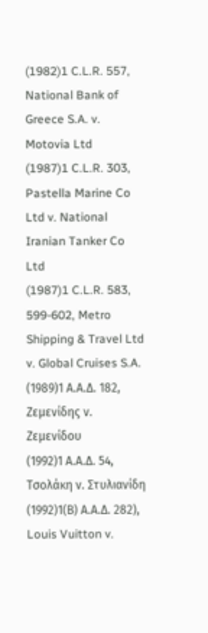(1982)1 C.L.R. 557, National Bank of Greece S.A. v. Motovia Ltd
(1987)1 C.L.R. 303, Pastella Marine Co Ltd v. National Iranian Tanker Co Ltd
(1987)1 C.L.R. 583, 599-602, Metro Shipping & Travel Ltd v. Global Cruises S.A.
(1989)1 Α.Α.Δ. 182, Ζεμενίδης ν. Ζεμενίδου
(1992)1 Α.Α.Δ. 54, Τσολάκη ν. Στυλιανίδη
(1992)1(Β) Α.Α.Δ. 282), Louis Vuitton v.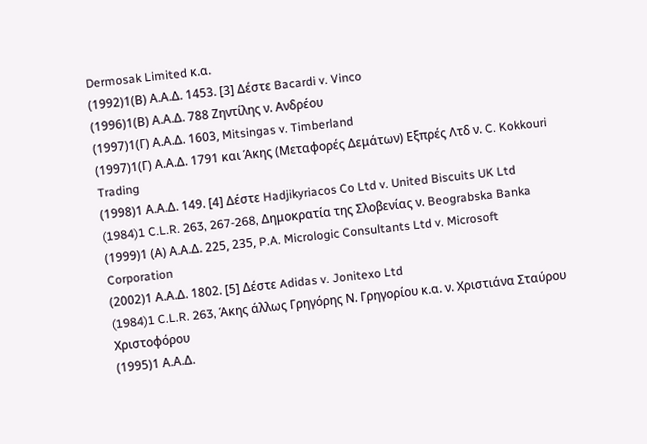Dermosak Limited κ.α.
(1992)1(Β) Α.Α.Δ. 1453. [3] Δέστε Bacardi v. Vinco
(1996)1(Β) Α.Α.Δ. 788 Ζηντίλης ν. Ανδρέου
(1997)1(Γ) Α.Α.Δ. 1603, Mitsingas v. Timberland
(1997)1(Γ) Α.Α.Δ. 1791 και Άκης (Μεταφορές Δεμάτων) Εξπρές Λτδ ν. C. Kokkouri Trading
(1998)1 Α.Α.Δ. 149. [4] Δέστε Hadjikyriacos Co Ltd v. United Biscuits UK Ltd
(1984)1 C.L.R. 263, 267-268, Δημοκρατία της Σλοβενίας ν. Beograbska Banka
(1999)1 (Α) Α.Α.Δ. 225, 235, P.A. Micrologic Consultants Ltd v. Microsoft Corporation
(2002)1 Α.Α.Δ. 1802. [5] Δέστε Adidas v. Jonitexo Ltd
(1984)1 C.L.R. 263, Άκης άλλως Γρηγόρης Ν. Γρηγορίου κ.α. ν. Χριστιάνα Σταύρου Χριστοφόρου
(1995)1 Α.Α.Δ.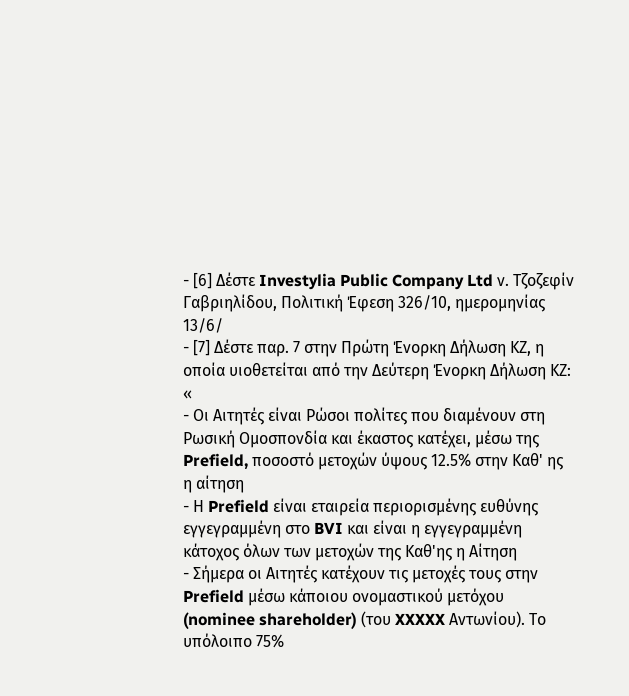- [6] Δέστε Investylia Public Company Ltd ν. Τζοζεφίν Γαβριηλίδου, Πολιτική Έφεση 326/10, ημερομηνίας 13/6/
- [7] Δέστε παρ. 7 στην Πρώτη Ένορκη Δήλωση ΚΖ, η οποία υιοθετείται από την Δεύτερη Ένορκη Δήλωση ΚΖ: «
- Οι Αιτητές είναι Ρώσοι πολίτες που διαμένουν στη Ρωσική Ομοσπονδία και έκαστος κατέχει, μέσω της Prefield, ποσοστό μετοχών ύψους 12.5% στην Καθ' ης η αίτηση
- Η Prefield είναι εταιρεία περιορισμένης ευθύνης εγγεγραμμένη στο BVI και είναι η εγγεγραμμένη κάτοχος όλων των μετοχών της Καθ'ης η Αίτηση
- Σήμερα οι Αιτητές κατέχουν τις μετοχές τους στην Prefield μέσω κάποιου ονομαστικού μετόχου (nominee shareholder) (του XXXXX Αντωνίου). Το υπόλοιπο 75%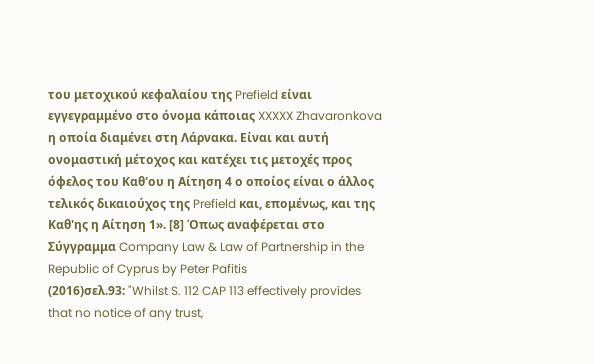του μετοχικού κεφαλαίου της Prefield είναι εγγεγραμμένο στο όνομα κάποιας XXXXX Zhavaronkova η οποία διαμένει στη Λάρνακα. Είναι και αυτή ονομαστική μέτοχος και κατέχει τις μετοχές προς όφελος του Καθ'ου η Αίτηση 4 ο οποίος είναι ο άλλος τελικός δικαιούχος της Prefield και, επομένως, και της Καθ'ης η Αίτηση 1». [8] Όπως αναφέρεται στο Σύγγραμμα Company Law & Law of Partnership in the Republic of Cyprus by Peter Pafitis
(2016)σελ.93: "Whilst S. 112 CAP 113 effectively provides that no notice of any trust,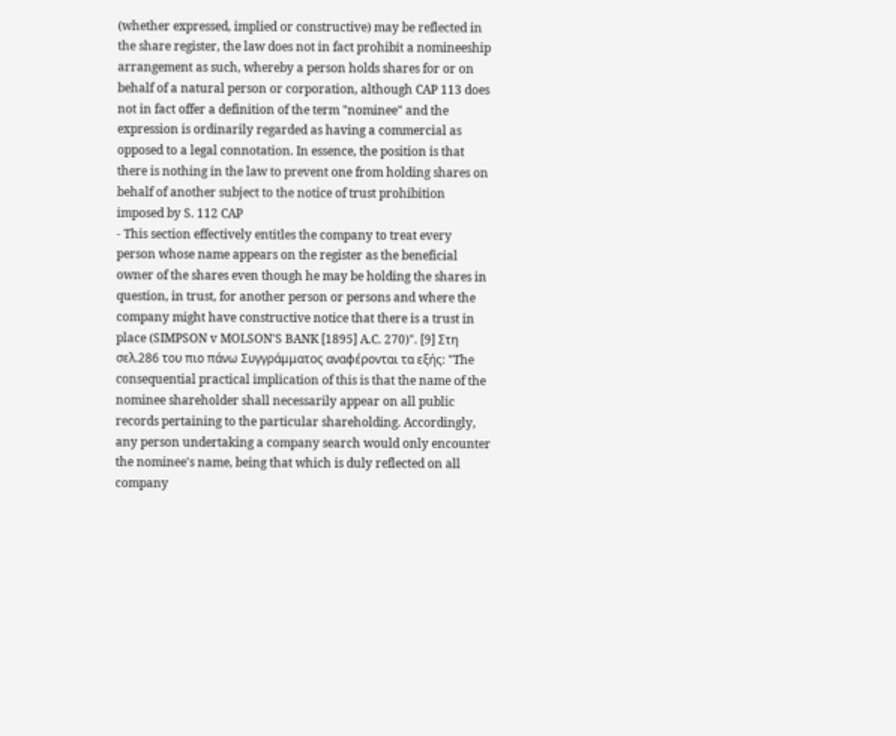(whether expressed, implied or constructive) may be reflected in the share register, the law does not in fact prohibit a nomineeship arrangement as such, whereby a person holds shares for or on behalf of a natural person or corporation, although CAP 113 does not in fact offer a definition of the term "nominee" and the expression is ordinarily regarded as having a commercial as opposed to a legal connotation. In essence, the position is that there is nothing in the law to prevent one from holding shares on behalf of another subject to the notice of trust prohibition imposed by S. 112 CAP
- This section effectively entitles the company to treat every person whose name appears on the register as the beneficial owner of the shares even though he may be holding the shares in question, in trust, for another person or persons and where the company might have constructive notice that there is a trust in place (SIMPSON v MOLSON'S BANK [1895] A.C. 270)". [9] Στη σελ.286 του πιο πάνω Συγγράμματος αναφέρονται τα εξής: "The consequential practical implication of this is that the name of the nominee shareholder shall necessarily appear on all public records pertaining to the particular shareholding. Accordingly, any person undertaking a company search would only encounter the nominee's name, being that which is duly reflected on all company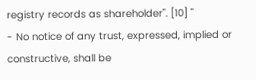registry records as shareholder". [10] "
- No notice of any trust, expressed, implied or constructive, shall be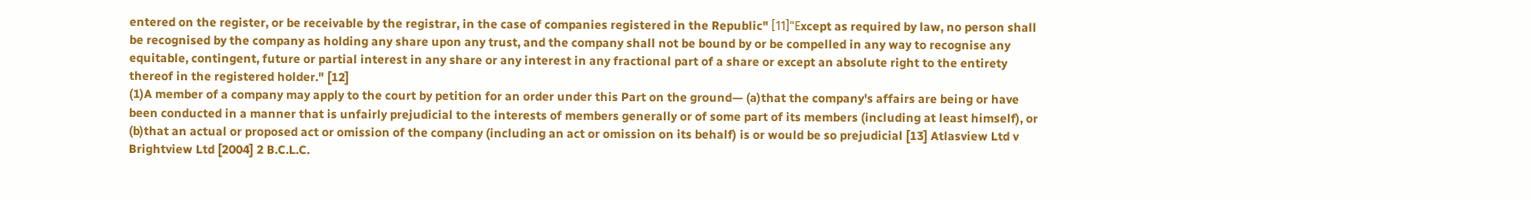entered on the register, or be receivable by the registrar, in the case of companies registered in the Republic" [11]"Εxcept as required by law, no person shall be recognised by the company as holding any share upon any trust, and the company shall not be bound by or be compelled in any way to recognise any equitable, contingent, future or partial interest in any share or any interest in any fractional part of a share or except an absolute right to the entirety thereof in the registered holder." [12]
(1)A member of a company may apply to the court by petition for an order under this Part on the ground— (a)that the company's affairs are being or have been conducted in a manner that is unfairly prejudicial to the interests of members generally or of some part of its members (including at least himself), or (b)that an actual or proposed act or omission of the company (including an act or omission on its behalf) is or would be so prejudicial [13] Atlasview Ltd v Brightview Ltd [2004] 2 B.C.L.C.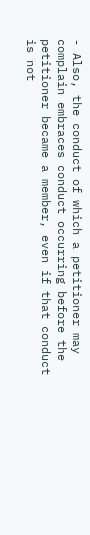- Also, the conduct of which a petitioner may complain embraces conduct occurring before the petitioner became a member, even if that conduct is not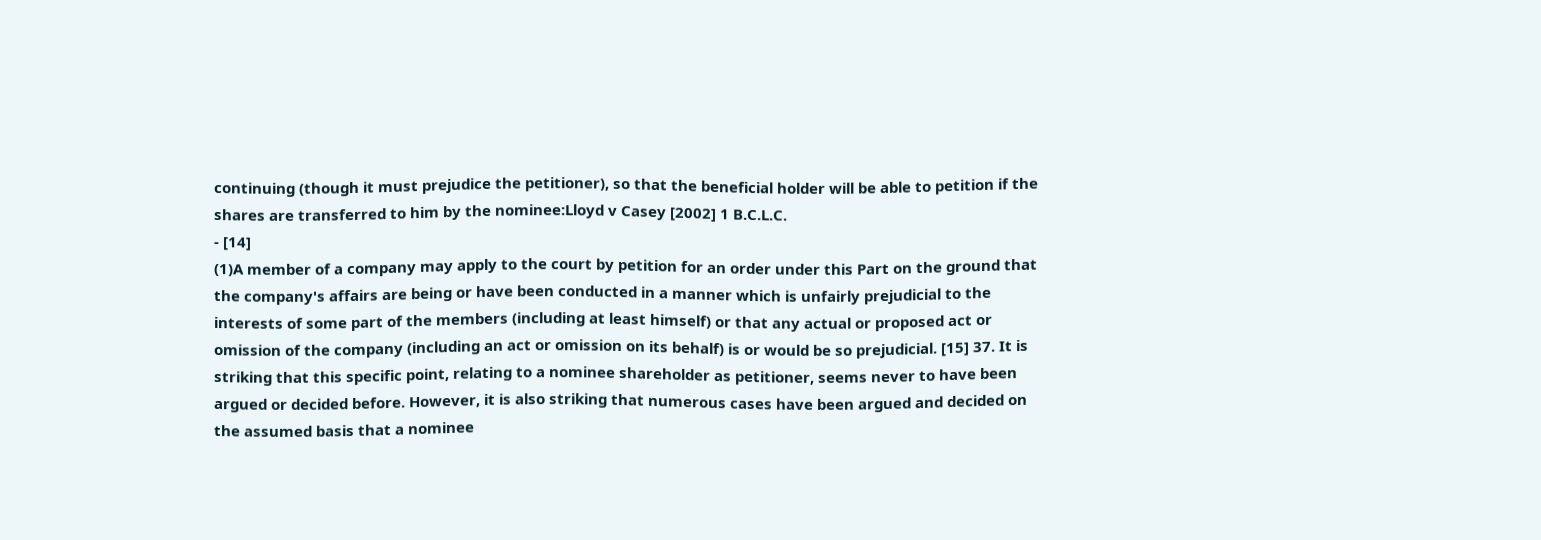continuing (though it must prejudice the petitioner), so that the beneficial holder will be able to petition if the shares are transferred to him by the nominee:Lloyd v Casey [2002] 1 B.C.L.C.
- [14]
(1)A member of a company may apply to the court by petition for an order under this Part on the ground that the company's affairs are being or have been conducted in a manner which is unfairly prejudicial to the interests of some part of the members (including at least himself) or that any actual or proposed act or omission of the company (including an act or omission on its behalf) is or would be so prejudicial. [15] 37. It is striking that this specific point, relating to a nominee shareholder as petitioner, seems never to have been argued or decided before. However, it is also striking that numerous cases have been argued and decided on the assumed basis that a nominee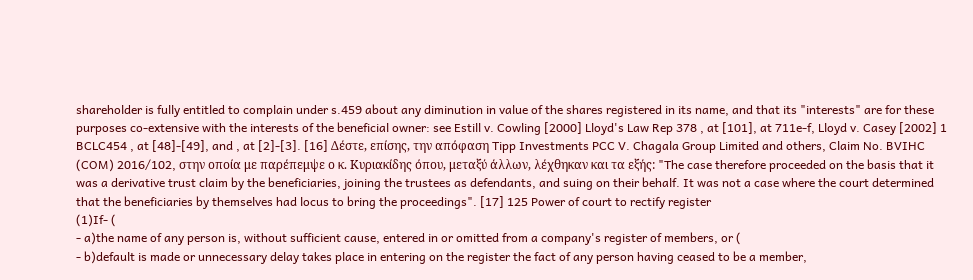shareholder is fully entitled to complain under s.459 about any diminution in value of the shares registered in its name, and that its "interests" are for these purposes co-extensive with the interests of the beneficial owner: see Estill v. Cowling [2000] Lloyd's Law Rep 378 , at [101], at 711e-f, Lloyd v. Casey [2002] 1 BCLC454 , at [48]-[49], and , at [2]-[3]. [16] Δέστε, επίσης, την απόφαση Tipp Investments PCC V. Chagala Group Limited and others, Claim No. BVIHC (COM) 2016/102, στην οποία με παρέπεμψε ο κ. Κυριακίδης όπου, μεταξύ άλλων, λέχθηκαν και τα εξής: "The case therefore proceeded on the basis that it was a derivative trust claim by the beneficiaries, joining the trustees as defendants, and suing on their behalf. It was not a case where the court determined that the beneficiaries by themselves had locus to bring the proceedings". [17] 125 Power of court to rectify register
(1)If- (
- a)the name of any person is, without sufficient cause, entered in or omitted from a company's register of members, or (
- b)default is made or unnecessary delay takes place in entering on the register the fact of any person having ceased to be a member,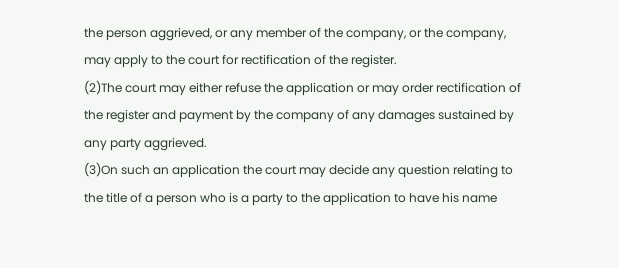the person aggrieved, or any member of the company, or the company, may apply to the court for rectification of the register.
(2)The court may either refuse the application or may order rectification of the register and payment by the company of any damages sustained by any party aggrieved.
(3)On such an application the court may decide any question relating to the title of a person who is a party to the application to have his name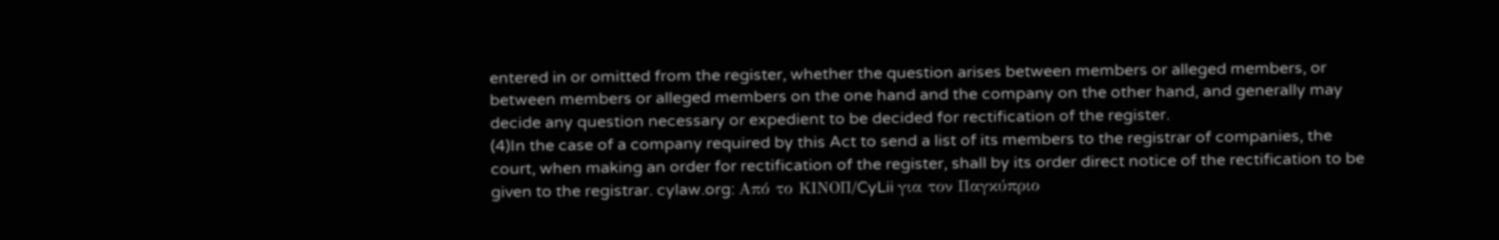entered in or omitted from the register, whether the question arises between members or alleged members, or between members or alleged members on the one hand and the company on the other hand, and generally may decide any question necessary or expedient to be decided for rectification of the register.
(4)In the case of a company required by this Act to send a list of its members to the registrar of companies, the court, when making an order for rectification of the register, shall by its order direct notice of the rectification to be given to the registrar. cylaw.org: Από το ΚΙΝOΠ/CyLii για τον Παγκύπριο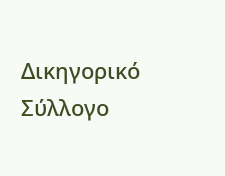Δικηγορικό Σύλλογο